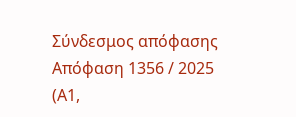Σύνδεσμος απόφασης
Απόφαση 1356 / 2025    (Α1,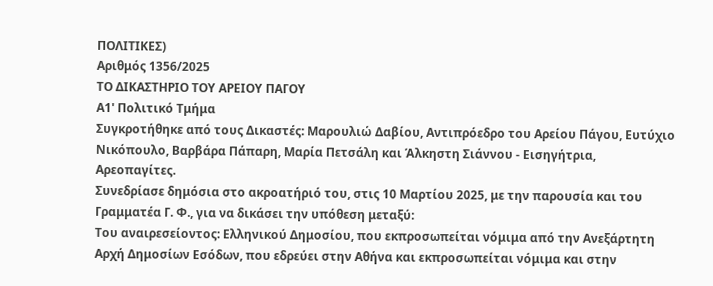ΠΟΛΙΤΙΚΕΣ)
Αριθμός 1356/2025
ΤΟ ΔΙΚΑΣΤΗΡΙΟ ΤΟΥ ΑΡΕΙΟΥ ΠΑΓΟΥ
Α1' Πολιτικό Τμήμα
Συγκροτήθηκε από τους Δικαστές: Μαρουλιώ Δαβίου, Αντιπρόεδρο του Αρείου Πάγου, Ευτύχιο Νικόπουλο, Βαρβάρα Πάπαρη, Μαρία Πετσάλη και Άλκηστη Σιάννου - Εισηγήτρια, Αρεοπαγίτες.
Συνεδρίασε δημόσια στο ακροατήριό του, στις 10 Μαρτίου 2025, με την παρουσία και του Γραμματέα Γ. Φ., για να δικάσει την υπόθεση μεταξύ:
Του αναιρεσείοντος: Ελληνικού Δημοσίου, που εκπροσωπείται νόμιμα από την Ανεξάρτητη Αρχή Δημοσίων Εσόδων, που εδρεύει στην Αθήνα και εκπροσωπείται νόμιμα και στην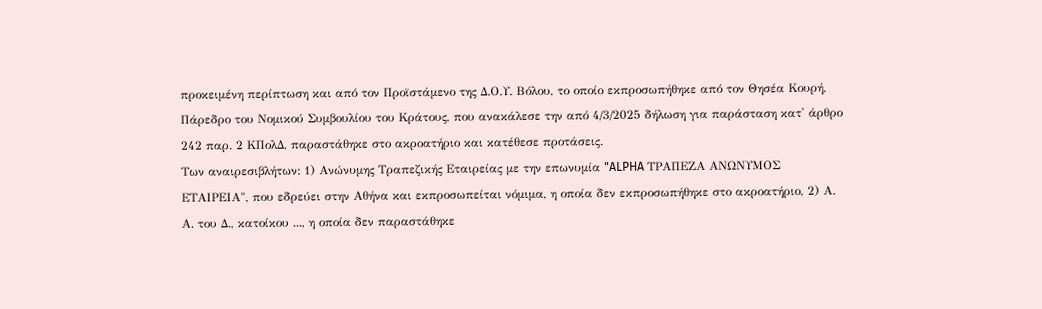προκειμένη περίπτωση και από τον Προϊστάμενο της Δ.Ο.Υ. Βόλου, το οποίο εκπροσωπήθηκε από τον Θησέα Κουρή, Πάρεδρο του Νομικού Συμβουλίου του Κράτους, που ανακάλεσε την από 4/3/2025 δήλωση για παράσταση κατ' άρθρο 242 παρ. 2 ΚΠολΔ, παραστάθηκε στο ακροατήριο και κατέθεσε προτάσεις.
Των αναιρεσιβλήτων: 1) Ανώνυμης Τραπεζικής Εταιρείας με την επωνυμία "ALPHA ΤΡΑΠΕΖΑ ΑΝΩΝΥΜΟΣ ΕΤΑΙΡΕΙΑ", που εδρεύει στην Αθήνα και εκπροσωπείται νόμιμα, η οποία δεν εκπροσωπήθηκε στο ακροατήριο, 2) Α. Α. του Δ., κατοίκου ..., η οποία δεν παραστάθηκε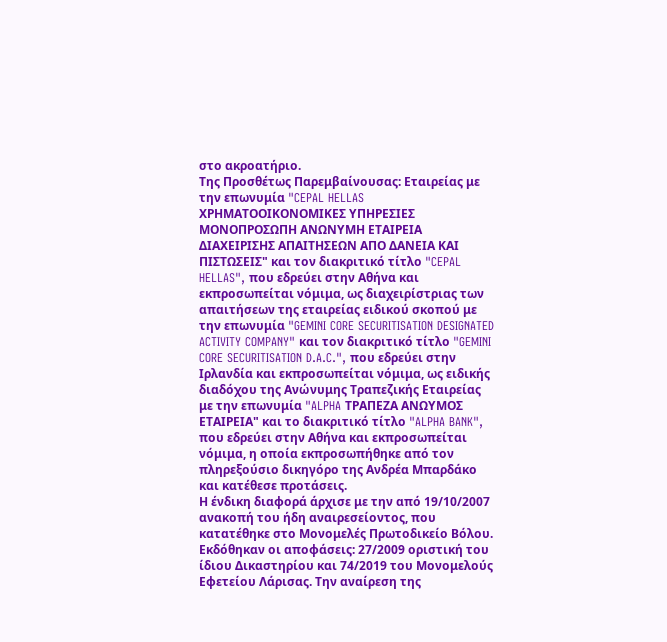στο ακροατήριο.
Της Προσθέτως Παρεμβαίνουσας: Εταιρείας με την επωνυμία "CEPAL HELLAS ΧΡΗΜΑΤΟΟΙΚΟΝΟΜΙΚΕΣ ΥΠΗΡΕΣΙΕΣ ΜΟΝΟΠΡΟΣΩΠΗ ΑΝΩΝΥΜΗ ΕΤΑΙΡΕΙΑ ΔΙΑΧΕΙΡΙΣΗΣ ΑΠΑΙΤΗΣΕΩΝ ΑΠΟ ΔΑΝΕΙΑ ΚΑΙ ΠΙΣΤΩΣΕΙΣ" και τον διακριτικό τίτλο "CEPAL HELLAS", που εδρεύει στην Αθήνα και εκπροσωπείται νόμιμα, ως διαχειρίστριας των απαιτήσεων της εταιρείας ειδικού σκοπού με την επωνυμία "GEMINI CORE SECURITISATION DESIGNATED ACTIVITY COMPANY" και τον διακριτικό τίτλο "GEMINI CORE SECURITISATION D.A.C.", που εδρεύει στην Ιρλανδία και εκπροσωπείται νόμιμα, ως ειδικής διαδόχου της Ανώνυμης Τραπεζικής Εταιρείας με την επωνυμία "ALPHA ΤΡΑΠΕΖΑ ΑΝΩΥΜΟΣ ΕΤΑΙΡΕΙΑ" και το διακριτικό τίτλο "ALPHA BANK", που εδρεύει στην Αθήνα και εκπροσωπείται νόμιμα, η οποία εκπροσωπήθηκε από τον πληρεξούσιο δικηγόρο της Ανδρέα Μπαρδάκο και κατέθεσε προτάσεις.
Η ένδικη διαφορά άρχισε με την από 19/10/2007 ανακοπή του ήδη αναιρεσείοντος, που κατατέθηκε στο Μονομελές Πρωτοδικείο Βόλου. Εκδόθηκαν οι αποφάσεις: 27/2009 οριστική του ίδιου Δικαστηρίου και 74/2019 του Μονομελούς Εφετείου Λάρισας. Την αναίρεση της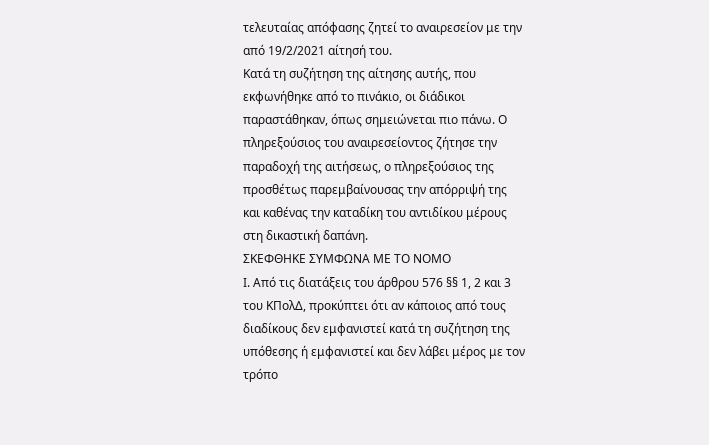τελευταίας απόφασης ζητεί το αναιρεσείον με την από 19/2/2021 αίτησή του.
Κατά τη συζήτηση της αίτησης αυτής, που εκφωνήθηκε από το πινάκιο, οι διάδικοι παραστάθηκαν, όπως σημειώνεται πιο πάνω. Ο πληρεξούσιος του αναιρεσείοντος ζήτησε την παραδοχή της αιτήσεως, ο πληρεξούσιος της προσθέτως παρεμβαίνουσας την απόρριψή της και καθένας την καταδίκη του αντιδίκου μέρους στη δικαστική δαπάνη.
ΣΚΕΦΘΗΚΕ ΣΥΜΦΩΝΑ ΜΕ ΤΟ ΝΟΜΟ
Ι. Από τις διατάξεις του άρθρου 576 §§ 1, 2 και 3 του ΚΠολΔ, προκύπτει ότι αν κάποιος από τους διαδίκους δεν εμφανιστεί κατά τη συζήτηση της υπόθεσης ή εμφανιστεί και δεν λάβει μέρος με τον τρόπο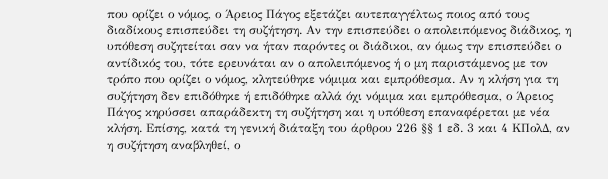που ορίζει ο νόμος, ο Άρειος Πάγος εξετάζει αυτεπαγγέλτως ποιος από τους διαδίκους επισπεύδει τη συζήτηση. Αν την επισπεύδει ο απολειπόμενος διάδικος, η υπόθεση συζητείται σαν να ήταν παρόντες οι διάδικοι, αν όμως την επισπεύδει ο αντίδικός του, τότε ερευνάται αν ο απολειπόμενος ή ο μη παριστάμενος με τον τρόπο που ορίζει ο νόμος, κλητεύθηκε νόμιμα και εμπρόθεσμα. Αν η κλήση για τη συζήτηση δεν επιδόθηκε ή επιδόθηκε αλλά όχι νόμιμα και εμπρόθεσμα, ο Άρειος Πάγος κηρύσσει απαράδεκτη τη συζήτηση και η υπόθεση επαναφέρεται με νέα κλήση. Επίσης, κατά τη γενική διάταξη του άρθρου 226 §§ 1 εδ. 3 και 4 ΚΠολΔ, αν η συζήτηση αναβληθεί, ο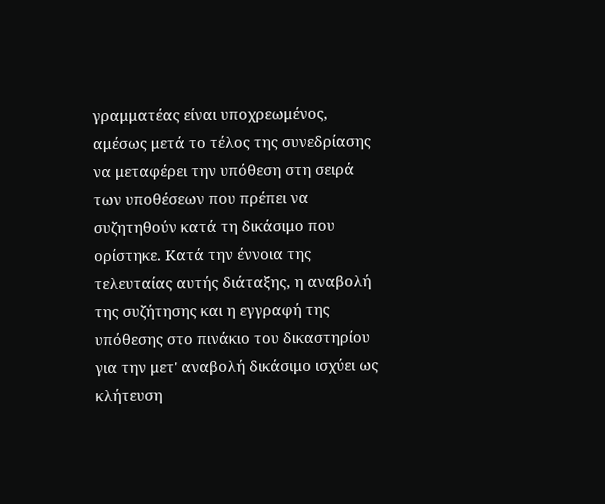γραμματέας είναι υποχρεωμένος, αμέσως μετά το τέλος της συνεδρίασης να μεταφέρει την υπόθεση στη σειρά των υποθέσεων που πρέπει να συζητηθούν κατά τη δικάσιμο που ορίστηκε. Κατά την έννοια της τελευταίας αυτής διάταξης, η αναβολή της συζήτησης και η εγγραφή της υπόθεσης στο πινάκιο του δικαστηρίου για την μετ' αναβολή δικάσιμο ισχύει ως κλήτευση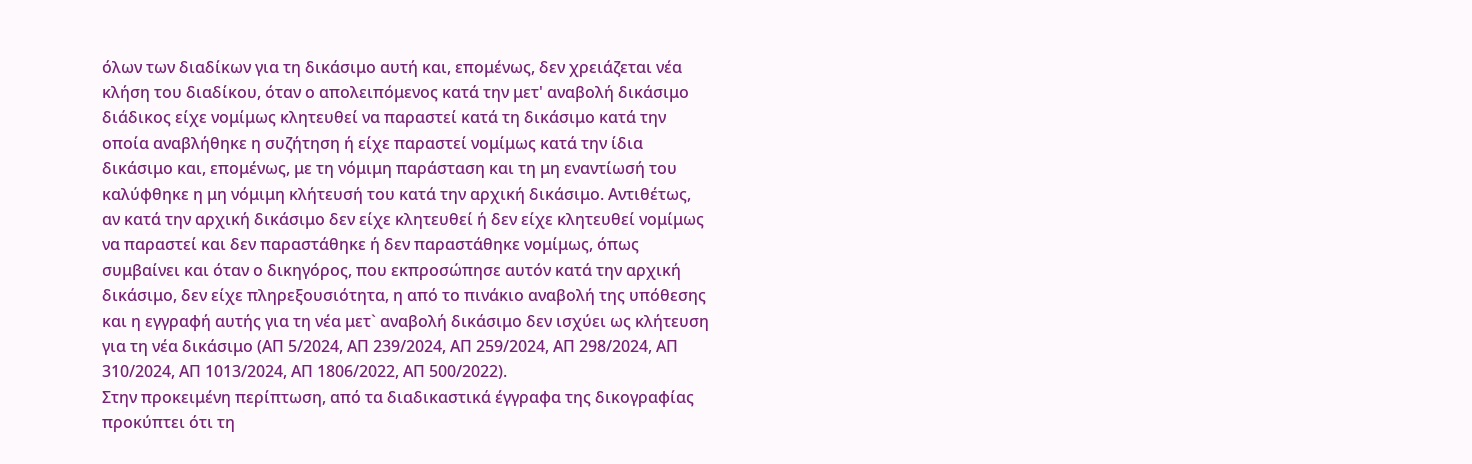όλων των διαδίκων για τη δικάσιμο αυτή και, επομένως, δεν χρειάζεται νέα κλήση του διαδίκου, όταν ο απολειπόμενος κατά την μετ' αναβολή δικάσιμο διάδικος είχε νομίμως κλητευθεί να παραστεί κατά τη δικάσιμο κατά την οποία αναβλήθηκε η συζήτηση ή είχε παραστεί νομίμως κατά την ίδια δικάσιμο και, επομένως, με τη νόμιμη παράσταση και τη μη εναντίωσή του καλύφθηκε η μη νόμιμη κλήτευσή του κατά την αρχική δικάσιμο. Αντιθέτως, αν κατά την αρχική δικάσιμο δεν είχε κλητευθεί ή δεν είχε κλητευθεί νομίμως να παραστεί και δεν παραστάθηκε ή δεν παραστάθηκε νομίμως, όπως συμβαίνει και όταν ο δικηγόρος, που εκπροσώπησε αυτόν κατά την αρχική δικάσιμο, δεν είχε πληρεξουσιότητα, η από το πινάκιο αναβολή της υπόθεσης και η εγγραφή αυτής για τη νέα μετ` αναβολή δικάσιμο δεν ισχύει ως κλήτευση για τη νέα δικάσιμο (ΑΠ 5/2024, ΑΠ 239/2024, ΑΠ 259/2024, ΑΠ 298/2024, ΑΠ 310/2024, ΑΠ 1013/2024, ΑΠ 1806/2022, ΑΠ 500/2022).
Στην προκειμένη περίπτωση, από τα διαδικαστικά έγγραφα της δικογραφίας προκύπτει ότι τη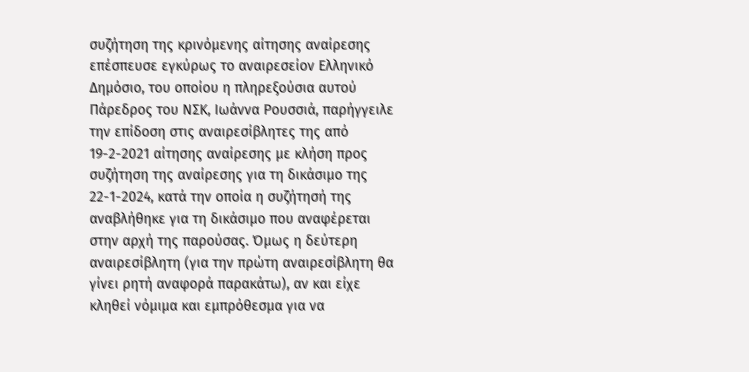συζήτηση της κρινόμενης αίτησης αναίρεσης επέσπευσε εγκύρως το αναιρεσείον Ελληνικό Δημόσιο, του οποίου η πληρεξούσια αυτού Πάρεδρος του ΝΣΚ, Ιωάννα Ρουσσιά, παρήγγειλε την επίδοση στις αναιρεσίβλητες της από 19-2-2021 αίτησης αναίρεσης με κλήση προς συζήτηση της αναίρεσης για τη δικάσιμο της 22-1-2024, κατά την οποία η συζήτησή της αναβλήθηκε για τη δικάσιμο που αναφέρεται στην αρχή της παρούσας. Όμως η δεύτερη αναιρεσίβλητη (για την πρώτη αναιρεσίβλητη θα γίνει ρητή αναφορά παρακάτω), αν και είχε κληθεί νόμιμα και εμπρόθεσμα για να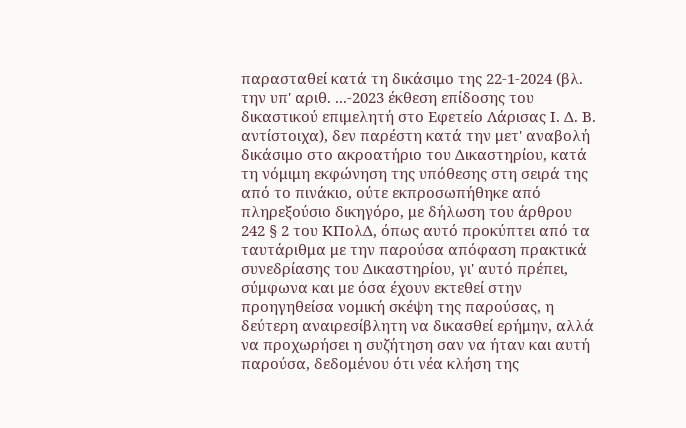παρασταθεί κατά τη δικάσιμο της 22-1-2024 (βλ. την υπ' αριθ. ...-2023 έκθεση επίδοσης του δικαστικού επιμελητή στο Εφετείο Λάρισας Ι. Δ. Β. αντίστοιχα), δεν παρέστη κατά την μετ' αναβολή δικάσιμο στο ακροατήριο του Δικαστηρίου, κατά τη νόμιμη εκφώνηση της υπόθεσης στη σειρά της από το πινάκιο, ούτε εκπροσωπήθηκε από πληρεξούσιο δικηγόρο, με δήλωση του άρθρου 242 § 2 του ΚΠολΔ, όπως αυτό προκύπτει από τα ταυτάριθμα με την παρούσα απόφαση πρακτικά συνεδρίασης του Δικαστηρίου, γι' αυτό πρέπει, σύμφωνα και με όσα έχουν εκτεθεί στην προηγηθείσα νομική σκέψη της παρούσας, η δεύτερη αναιρεσίβλητη να δικασθεί ερήμην, αλλά να προχωρήσει η συζήτηση σαν να ήταν και αυτή παρούσα, δεδομένου ότι νέα κλήση της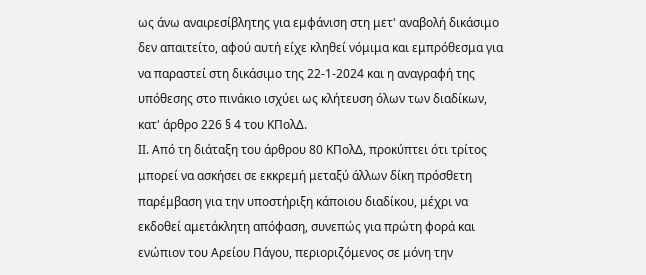ως άνω αναιρεσίβλητης για εμφάνιση στη μετ' αναβολή δικάσιμο δεν απαιτείτο, αφού αυτή είχε κληθεί νόμιμα και εμπρόθεσμα για να παραστεί στη δικάσιμο της 22-1-2024 και η αναγραφή της υπόθεσης στο πινάκιο ισχύει ως κλήτευση όλων των διαδίκων, κατ' άρθρο 226 § 4 του ΚΠολΔ.
ΙΙ. Από τη διάταξη του άρθρου 80 ΚΠολΔ, προκύπτει ότι τρίτος μπορεί να ασκήσει σε εκκρεμή μεταξύ άλλων δίκη πρόσθετη παρέμβαση για την υποστήριξη κάποιου διαδίκου, μέχρι να εκδοθεί αμετάκλητη απόφαση, συνεπώς για πρώτη φορά και ενώπιον του Αρείου Πάγου, περιοριζόμενος σε μόνη την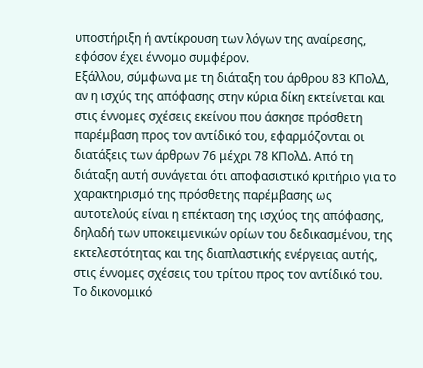υποστήριξη ή αντίκρουση των λόγων της αναίρεσης, εφόσον έχει έννομο συμφέρον.
Εξάλλου, σύμφωνα με τη διάταξη του άρθρου 83 ΚΠολΔ, αν η ισχύς της απόφασης στην κύρια δίκη εκτείνεται και στις έννομες σχέσεις εκείνου που άσκησε πρόσθετη παρέμβαση προς τον αντίδικό του, εφαρμόζονται οι διατάξεις των άρθρων 76 μέχρι 78 ΚΠολΔ. Από τη διάταξη αυτή συνάγεται ότι αποφασιστικό κριτήριο για το χαρακτηρισμό της πρόσθετης παρέμβασης ως αυτοτελούς είναι η επέκταση της ισχύος της απόφασης, δηλαδή των υποκειμενικών ορίων του δεδικασμένου, της εκτελεστότητας και της διαπλαστικής ενέργειας αυτής, στις έννομες σχέσεις του τρίτου προς τον αντίδικό του. Το δικονομικό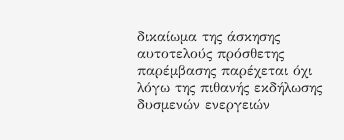δικαίωμα της άσκησης αυτοτελούς πρόσθετης παρέμβασης παρέχεται όχι λόγω της πιθανής εκδήλωσης δυσμενών ενεργειών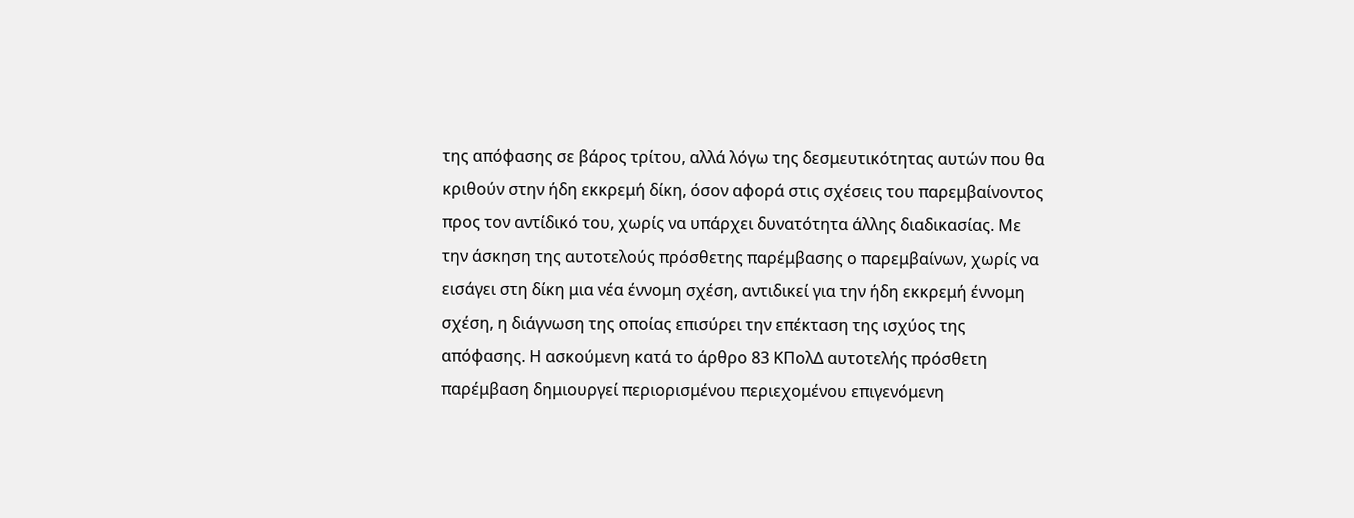της απόφασης σε βάρος τρίτου, αλλά λόγω της δεσμευτικότητας αυτών που θα κριθούν στην ήδη εκκρεμή δίκη, όσον αφορά στις σχέσεις του παρεμβαίνοντος προς τον αντίδικό του, χωρίς να υπάρχει δυνατότητα άλλης διαδικασίας. Με την άσκηση της αυτοτελούς πρόσθετης παρέμβασης ο παρεμβαίνων, χωρίς να εισάγει στη δίκη μια νέα έννομη σχέση, αντιδικεί για την ήδη εκκρεμή έννομη σχέση, η διάγνωση της οποίας επισύρει την επέκταση της ισχύος της απόφασης. Η ασκούμενη κατά το άρθρο 83 ΚΠολΔ αυτοτελής πρόσθετη παρέμβαση δημιουργεί περιορισμένου περιεχομένου επιγενόμενη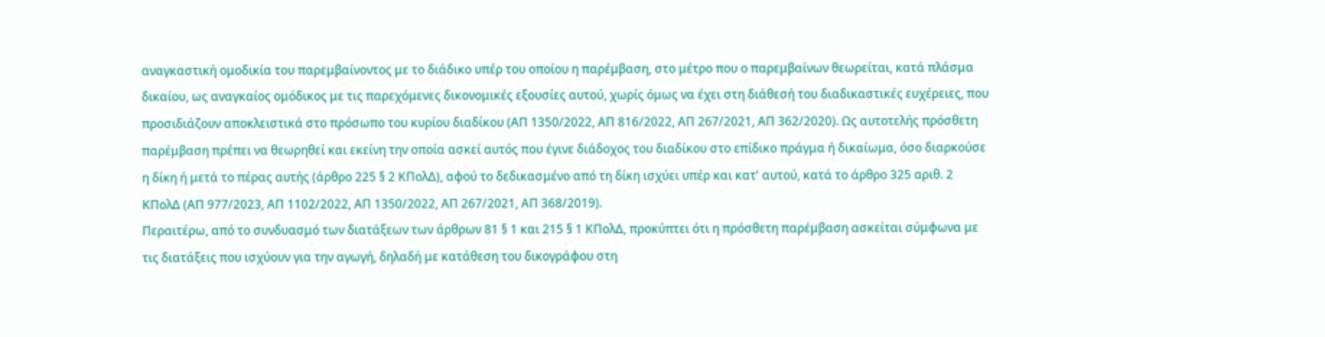αναγκαστική ομοδικία του παρεμβαίνοντος με το διάδικο υπέρ του οποίου η παρέμβαση, στο μέτρο που ο παρεμβαίνων θεωρείται, κατά πλάσμα δικαίου, ως αναγκαίος ομόδικος με τις παρεχόμενες δικονομικές εξουσίες αυτού, χωρίς όμως να έχει στη διάθεσή του διαδικαστικές ευχέρειες, που προσιδιάζουν αποκλειστικά στο πρόσωπο του κυρίου διαδίκου (ΑΠ 1350/2022, ΑΠ 816/2022, ΑΠ 267/2021, ΑΠ 362/2020). Ως αυτοτελής πρόσθετη παρέμβαση πρέπει να θεωρηθεί και εκείνη την οποία ασκεί αυτός που έγινε διάδοχος του διαδίκου στο επίδικο πράγμα ή δικαίωμα, όσο διαρκούσε η δίκη ή μετά το πέρας αυτής (άρθρο 225 § 2 ΚΠολΔ), αφού το δεδικασμένο από τη δίκη ισχύει υπέρ και κατ' αυτού, κατά το άρθρο 325 αριθ. 2 ΚΠολΔ (ΑΠ 977/2023, ΑΠ 1102/2022, ΑΠ 1350/2022, ΑΠ 267/2021, ΑΠ 368/2019).
Περαιτέρω, από το συνδυασμό των διατάξεων των άρθρων 81 § 1 και 215 § 1 ΚΠολΔ, προκύπτει ότι η πρόσθετη παρέμβαση ασκείται σύμφωνα με τις διατάξεις που ισχύουν για την αγωγή, δηλαδή με κατάθεση του δικογράφου στη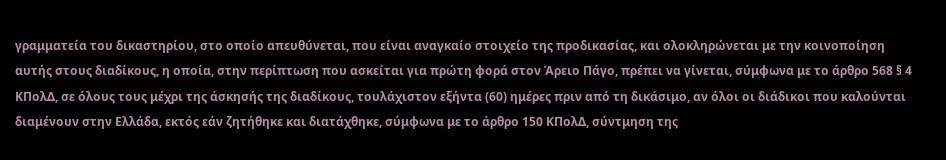γραμματεία του δικαστηρίου, στο οποίο απευθύνεται, που είναι αναγκαίο στοιχείο της προδικασίας, και ολοκληρώνεται με την κοινοποίηση αυτής στους διαδίκους, η οποία, στην περίπτωση που ασκείται για πρώτη φορά στον Άρειο Πάγο, πρέπει να γίνεται, σύμφωνα με το άρθρο 568 § 4 ΚΠολΔ, σε όλους τους μέχρι της άσκησής της διαδίκους, τουλάχιστον εξήντα (60) ημέρες πριν από τη δικάσιμο, αν όλοι οι διάδικοι που καλούνται διαμένουν στην Ελλάδα, εκτός εάν ζητήθηκε και διατάχθηκε, σύμφωνα με το άρθρο 150 ΚΠολΔ, σύντμηση της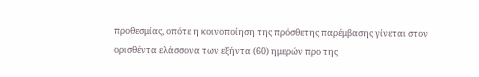προθεσμίας, οπότε η κοινοποίηση της πρόσθετης παρέμβασης γίνεται στον ορισθέντα ελάσσονα των εξήντα (60) ημερών προ της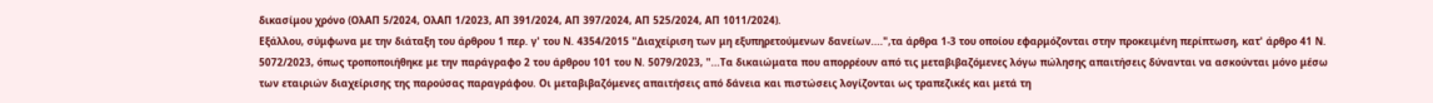δικασίμου χρόνο (ΟλΑΠ 5/2024, ΟλΑΠ 1/2023, ΑΠ 391/2024, ΑΠ 397/2024, ΑΠ 525/2024, ΑΠ 1011/2024).
Εξάλλου, σύμφωνα με την διάταξη του άρθρου 1 περ. γ' του Ν. 4354/2015 "Διαχείριση των μη εξυπηρετούμενων δανείων....",τα άρθρα 1-3 του οποίου εφαρμόζονται στην προκειμένη περίπτωση, κατ' άρθρο 41 Ν. 5072/2023, όπως τροποποιήθηκε με την παράγραφο 2 του άρθρου 101 του Ν. 5079/2023, "...Τα δικαιώματα που απορρέουν από τις μεταβιβαζόμενες λόγω πώλησης απαιτήσεις δύνανται να ασκούνται μόνο μέσω των εταιριών διαχείρισης της παρούσας παραγράφου. Οι μεταβιβαζόμενες απαιτήσεις από δάνεια και πιστώσεις λογίζονται ως τραπεζικές και μετά τη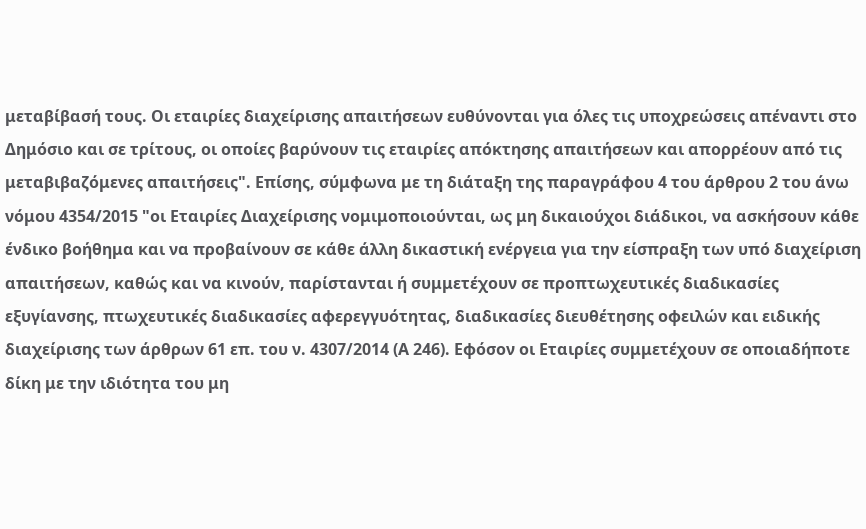μεταβίβασή τους. Οι εταιρίες διαχείρισης απαιτήσεων ευθύνονται για όλες τις υποχρεώσεις απέναντι στο Δημόσιο και σε τρίτους, οι οποίες βαρύνουν τις εταιρίες απόκτησης απαιτήσεων και απορρέουν από τις μεταβιβαζόμενες απαιτήσεις". Επίσης, σύμφωνα με τη διάταξη της παραγράφου 4 του άρθρου 2 του άνω νόμου 4354/2015 "οι Εταιρίες Διαχείρισης νομιμοποιούνται, ως μη δικαιούχοι διάδικοι, να ασκήσουν κάθε ένδικο βοήθημα και να προβαίνουν σε κάθε άλλη δικαστική ενέργεια για την είσπραξη των υπό διαχείριση απαιτήσεων, καθώς και να κινούν, παρίστανται ή συμμετέχουν σε προπτωχευτικές διαδικασίες εξυγίανσης, πτωχευτικές διαδικασίες αφερεγγυότητας, διαδικασίες διευθέτησης οφειλών και ειδικής διαχείρισης των άρθρων 61 επ. του ν. 4307/2014 (Α 246). Εφόσον οι Εταιρίες συμμετέχουν σε οποιαδήποτε δίκη με την ιδιότητα του μη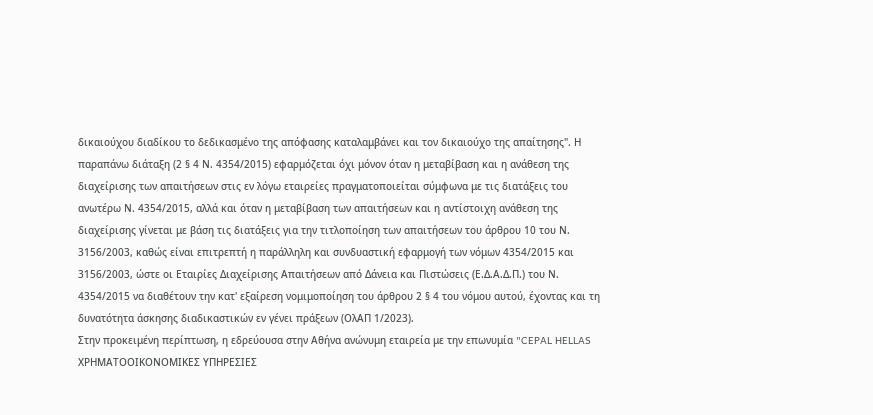δικαιούχου διαδίκου το δεδικασμένο της απόφασης καταλαμβάνει και τον δικαιούχο της απαίτησης". Η παραπάνω διάταξη (2 § 4 Ν. 4354/2015) εφαρμόζεται όχι μόνον όταν η μεταβίβαση και η ανάθεση της διαχείρισης των απαιτήσεων στις εν λόγω εταιρείες πραγματοποιείται σύμφωνα με τις διατάξεις του ανωτέρω Ν. 4354/2015, αλλά και όταν η μεταβίβαση των απαιτήσεων και η αντίστοιχη ανάθεση της διαχείρισης γίνεται με βάση τις διατάξεις για την τιτλοποίηση των απαιτήσεων του άρθρου 10 του Ν. 3156/2003, καθώς είναι επιτρεπτή η παράλληλη και συνδυαστική εφαρμογή των νόμων 4354/2015 και 3156/2003, ώστε οι Εταιρίες Διαχείρισης Απαιτήσεων από Δάνεια και Πιστώσεις (Ε.Δ.Α.Δ.Π.) του Ν. 4354/2015 να διαθέτουν την κατ' εξαίρεση νομιμοποίηση του άρθρου 2 § 4 του νόμου αυτού, έχοντας και τη δυνατότητα άσκησης διαδικαστικών εν γένει πράξεων (ΟλΑΠ 1/2023).
Στην προκειμένη περίπτωση, η εδρεύουσα στην Αθήνα ανώνυμη εταιρεία με την επωνυμία "CEPAL HELLAS ΧΡΗΜΑΤΟΟΙΚΟΝΟΜΙΚΕΣ ΥΠΗΡΕΣΙΕΣ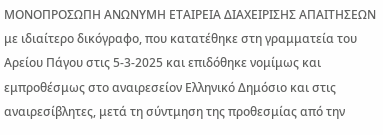ΜΟΝΟΠΡΟΣΩΠΗ ΑΝΩΝΥΜΗ ΕΤΑΙΡΕΙΑ ΔΙΑΧΕΙΡΙΣΗΣ ΑΠΑΙΤΗΣΕΩΝ με ιδιαίτερο δικόγραφο, που κατατέθηκε στη γραμματεία του Αρείου Πάγου στις 5-3-2025 και επιδόθηκε νομίμως και εμπροθέσμως στο αναιρεσείον Ελληνικό Δημόσιο και στις αναιρεσίβλητες, μετά τη σύντμηση της προθεσμίας από την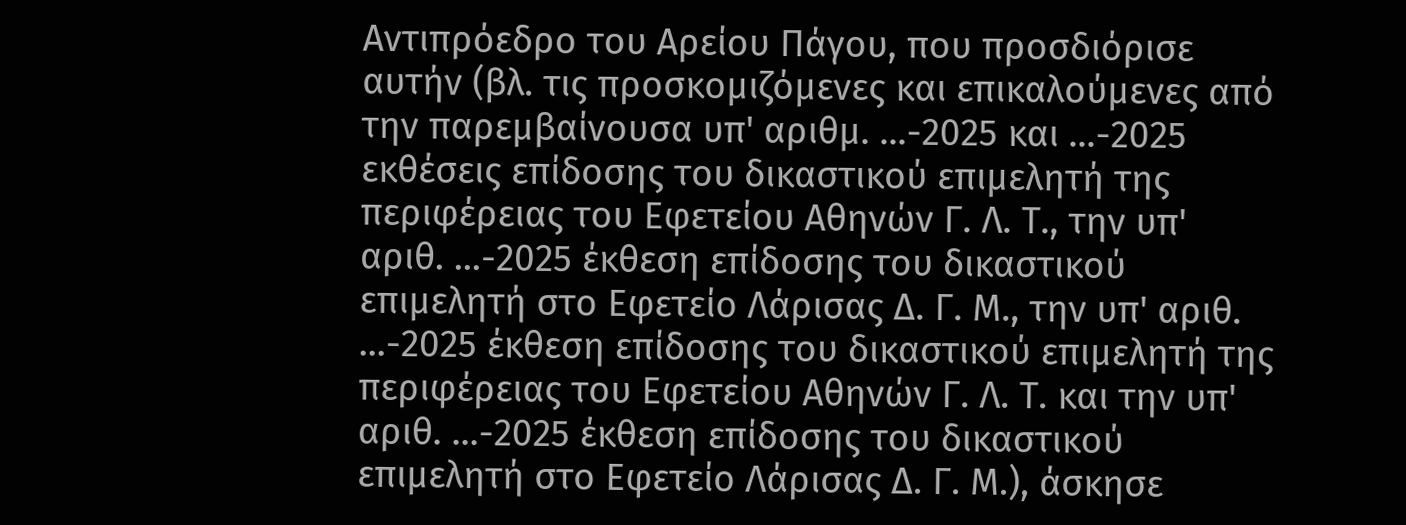Αντιπρόεδρο του Αρείου Πάγου, που προσδιόρισε αυτήν (βλ. τις προσκομιζόμενες και επικαλούμενες από την παρεμβαίνουσα υπ' αριθμ. ...-2025 και ...-2025 εκθέσεις επίδοσης του δικαστικού επιμελητή της περιφέρειας του Εφετείου Αθηνών Γ. Λ. Τ., την υπ' αριθ. ...-2025 έκθεση επίδοσης του δικαστικού επιμελητή στο Εφετείο Λάρισας Δ. Γ. Μ., την υπ' αριθ. ...-2025 έκθεση επίδοσης του δικαστικού επιμελητή της περιφέρειας του Εφετείου Αθηνών Γ. Λ. Τ. και την υπ' αριθ. ...-2025 έκθεση επίδοσης του δικαστικού επιμελητή στο Εφετείο Λάρισας Δ. Γ. Μ.), άσκησε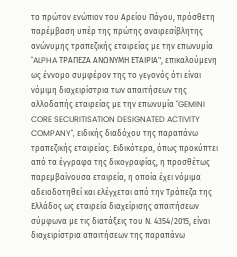το πρώτον ενώπιον του Αρείου Πάγου, πρόσθετη παρέμβαση υπέρ της πρώτης αναιρεσίβλητης ανώνυμης τραπεζικής εταιρείας με την επωνυμία "ALPHA ΤΡΑΠΕΖΑ ΑΝΩΝΥΜH ΕΤΑΙΡΙΑ", επικαλούμενη ως έννομο συμφέρον της το γεγονός ότι είναι νόμιμη διαχειρίστρια των απαιτήσεων της αλλοδαπής εταιρείας με την επωνυμία "GEMINI CORE SECURITISATION DESIGNATED ACTIVITY COMPANY", ειδικής διαδόχου της παραπάνω τραπεζικής εταιρείας. Ειδικότερα, όπως προκύπτει από τα έγγραφα της δικογραφίας, η προσθέτως παρεμβαίνουσα εταιρεία, η οποία έχει νόμιμα αδειοδοτηθεί και ελέγχεται από την Τράπεζα της Ελλάδος ως εταιρεία διαχείρισης απαιτήσεων σύμφωνα με τις διατάξεις του Ν. 4354/2015, είναι διαχειρίστρια απαιτήσεων της παραπάνω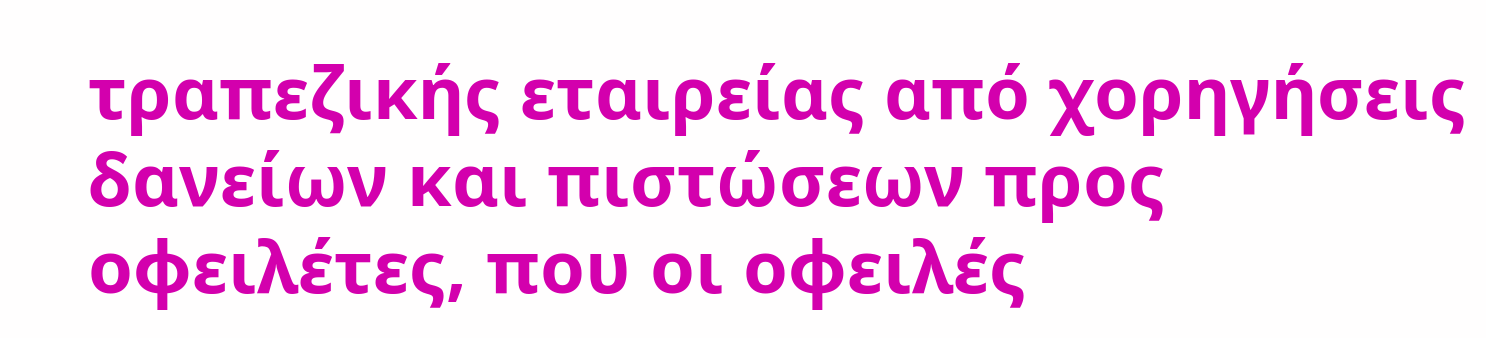τραπεζικής εταιρείας από χορηγήσεις δανείων και πιστώσεων προς οφειλέτες, που οι οφειλές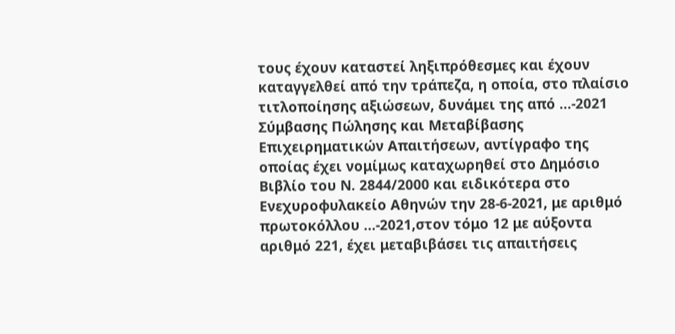τους έχουν καταστεί ληξιπρόθεσμες και έχουν καταγγελθεί από την τράπεζα, η οποία, στο πλαίσιο τιτλοποίησης αξιώσεων, δυνάμει της από ...-2021 Σύμβασης Πώλησης και Μεταβίβασης Επιχειρηματικών Απαιτήσεων, αντίγραφο της οποίας έχει νομίμως καταχωρηθεί στο Δημόσιο Βιβλίο του Ν. 2844/2000 και ειδικότερα στο Ενεχυροφυλακείο Αθηνών την 28-6-2021, με αριθμό πρωτοκόλλου ...-2021,στον τόμο 12 με αύξοντα αριθμό 221, έχει μεταβιβάσει τις απαιτήσεις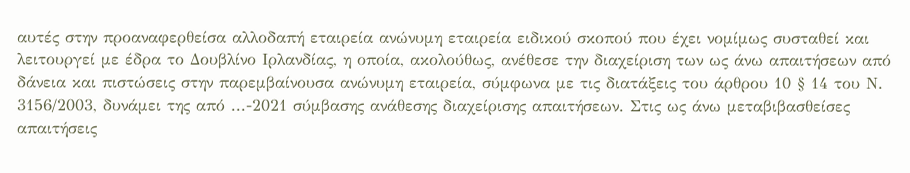αυτές στην προαναφερθείσα αλλοδαπή εταιρεία ανώνυμη εταιρεία ειδικού σκοπού που έχει νομίμως συσταθεί και λειτουργεί με έδρα το Δουβλίνο Ιρλανδίας, η οποία, ακολούθως, ανέθεσε την διαχείριση των ως άνω απαιτήσεων από δάνεια και πιστώσεις στην παρεμβαίνουσα ανώνυμη εταιρεία, σύμφωνα με τις διατάξεις του άρθρου 10 § 14 του Ν. 3156/2003, δυνάμει της από ...-2021 σύμβασης ανάθεσης διαχείρισης απαιτήσεων. Στις ως άνω μεταβιβασθείσες απαιτήσεις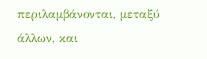περιλαμβάνονται, μεταξύ άλλων, και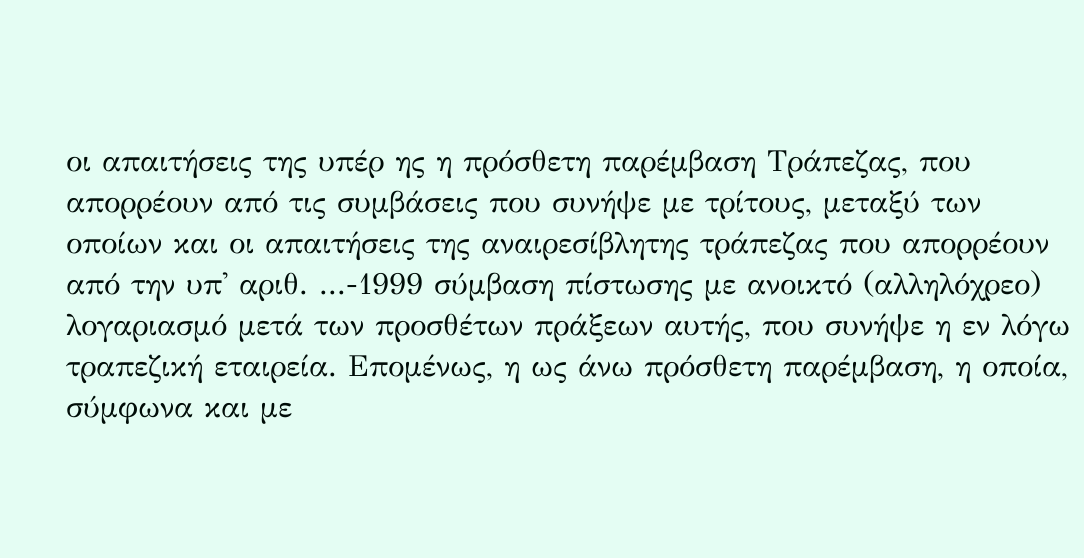οι απαιτήσεις της υπέρ ης η πρόσθετη παρέμβαση Τράπεζας, που απορρέουν από τις συμβάσεις που συνήψε με τρίτους, μεταξύ των οποίων και οι απαιτήσεις της αναιρεσίβλητης τράπεζας που απορρέουν από την υπ' αριθ. ...-1999 σύμβαση πίστωσης με ανοικτό (αλληλόχρεο) λογαριασμό μετά των προσθέτων πράξεων αυτής, που συνήψε η εν λόγω τραπεζική εταιρεία. Επομένως, η ως άνω πρόσθετη παρέμβαση, η οποία, σύμφωνα και με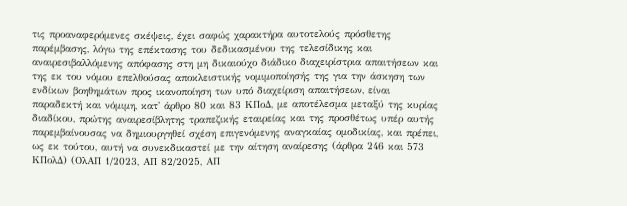τις προαναφερόμενες σκέψεις, έχει σαφώς χαρακτήρα αυτοτελούς πρόσθετης παρέμβασης, λόγω της επέκτασης του δεδικασμένου της τελεσίδικης και αναιρεσιβαλλόμενης απόφασης στη μη δικαιούχο διάδικο διαχειρίστρια απαιτήσεων και της εκ του νόμου επελθούσας αποκλειστικής νομιμοποίησής της για την άσκηση των ενδίκων βοηθημάτων προς ικανοποίηση των υπό διαχείριση απαιτήσεων, είναι παραδεκτή και νόμιμη, κατ' άρθρο 80 και 83 ΚΠοΔ, με αποτέλεσμα μεταξύ της κυρίας διαδίκου, πρώτης αναιρεσίβλητης τραπεζικής εταιρείας και της προσθέτως υπέρ αυτής παρεμβαίνουσας να δημιουργηθεί σχέση επιγενόμενης αναγκαίας ομοδικίας, και πρέπει, ως εκ τούτου, αυτή να συνεκδικαστεί με την αίτηση αναίρεσης (άρθρα 246 και 573 ΚΠολΔ) (ΟλΑΠ 1/2023, ΑΠ 82/2025, ΑΠ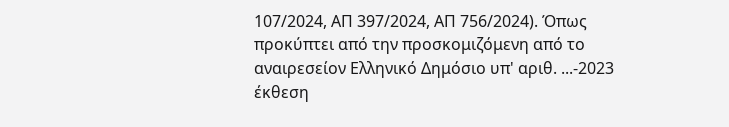107/2024, ΑΠ 397/2024, ΑΠ 756/2024). Όπως προκύπτει από την προσκομιζόμενη από το αναιρεσείον Ελληνικό Δημόσιο υπ' αριθ. ...-2023 έκθεση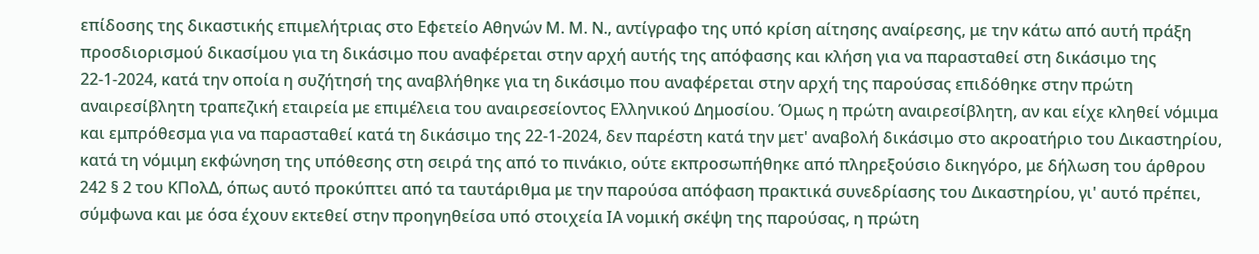επίδοσης της δικαστικής επιμελήτριας στο Εφετείο Αθηνών Μ. Μ. Ν., αντίγραφο της υπό κρίση αίτησης αναίρεσης, με την κάτω από αυτή πράξη προσδιορισμού δικασίμου για τη δικάσιμο που αναφέρεται στην αρχή αυτής της απόφασης και κλήση για να παρασταθεί στη δικάσιμο της 22-1-2024, κατά την οποία η συζήτησή της αναβλήθηκε για τη δικάσιμο που αναφέρεται στην αρχή της παρούσας επιδόθηκε στην πρώτη αναιρεσίβλητη τραπεζική εταιρεία με επιμέλεια του αναιρεσείοντος Ελληνικού Δημοσίου. Όμως η πρώτη αναιρεσίβλητη, αν και είχε κληθεί νόμιμα και εμπρόθεσμα για να παρασταθεί κατά τη δικάσιμο της 22-1-2024, δεν παρέστη κατά την μετ' αναβολή δικάσιμο στο ακροατήριο του Δικαστηρίου, κατά τη νόμιμη εκφώνηση της υπόθεσης στη σειρά της από το πινάκιο, ούτε εκπροσωπήθηκε από πληρεξούσιο δικηγόρο, με δήλωση του άρθρου 242 § 2 του ΚΠολΔ, όπως αυτό προκύπτει από τα ταυτάριθμα με την παρούσα απόφαση πρακτικά συνεδρίασης του Δικαστηρίου, γι' αυτό πρέπει, σύμφωνα και με όσα έχουν εκτεθεί στην προηγηθείσα υπό στοιχεία ΙΑ νομική σκέψη της παρούσας, η πρώτη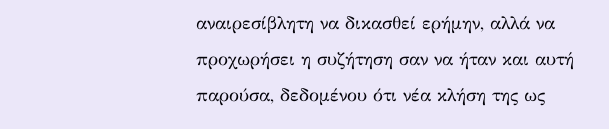αναιρεσίβλητη να δικασθεί ερήμην, αλλά να προχωρήσει η συζήτηση σαν να ήταν και αυτή παρούσα, δεδομένου ότι νέα κλήση της ως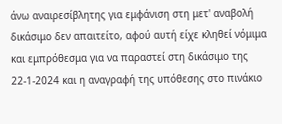άνω αναιρεσίβλητης για εμφάνιση στη μετ' αναβολή δικάσιμο δεν απαιτείτο, αφού αυτή είχε κληθεί νόμιμα και εμπρόθεσμα για να παραστεί στη δικάσιμο της 22-1-2024 και η αναγραφή της υπόθεσης στο πινάκιο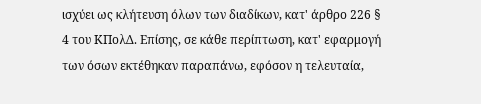ισχύει ως κλήτευση όλων των διαδίκων, κατ' άρθρο 226 § 4 του ΚΠολΔ. Επίσης, σε κάθε περίπτωση, κατ' εφαρμογή των όσων εκτέθηκαν παραπάνω, εφόσον η τελευταία,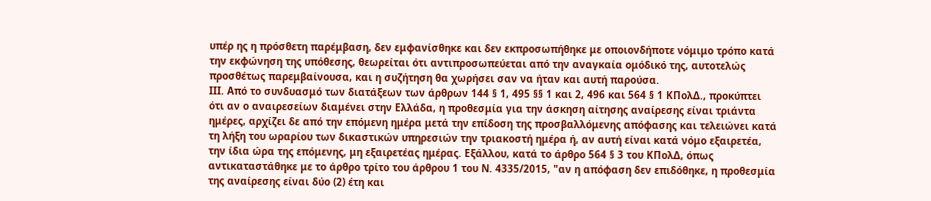υπέρ ης η πρόσθετη παρέμβαση, δεν εμφανίσθηκε και δεν εκπροσωπήθηκε με οποιονδήποτε νόμιμο τρόπο κατά την εκφώνηση της υπόθεσης, θεωρείται ότι αντιπροσωπεύεται από την αναγκαία ομόδικό της, αυτοτελώς προσθέτως παρεμβαίνουσα, και η συζήτηση θα χωρήσει σαν να ήταν και αυτή παρούσα.
ΙΙΙ. Από το συνδυασμό των διατάξεων των άρθρων 144 § 1, 495 §§ 1 και 2, 496 και 564 § 1 ΚΠολΔ., προκύπτει ότι αν ο αναιρεσείων διαμένει στην Ελλάδα, η προθεσμία για την άσκηση αίτησης αναίρεσης είναι τριάντα ημέρες, αρχίζει δε από την επόμενη ημέρα μετά την επίδοση της προσβαλλόμενης απόφασης και τελειώνει κατά τη λήξη του ωραρίου των δικαστικών υπηρεσιών την τριακοστή ημέρα ή, αν αυτή είναι κατά νόμο εξαιρετέα, την ίδια ώρα της επόμενης, μη εξαιρετέας ημέρας. Εξάλλου, κατά το άρθρο 564 § 3 του ΚΠολΔ, όπως αντικαταστάθηκε με το άρθρο τρίτο του άρθρου 1 του Ν. 4335/2015, "αν η απόφαση δεν επιδόθηκε, η προθεσμία της αναίρεσης είναι δύο (2) έτη και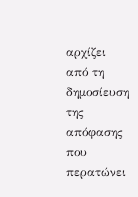αρχίζει από τη δημοσίευση της απόφασης που περατώνει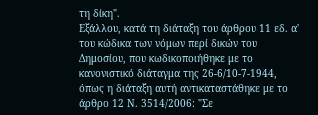τη δίκη".
Εξάλλου, κατά τη διάταξη του άρθρου 11 εδ. α' του κώδικα των νόμων περί δικών του Δημοσίου, που κωδικοποιήθηκε με το κανονιστικό διάταγμα της 26-6/10-7-1944, όπως η διάταξη αυτή αντικαταστάθηκε με το άρθρο 12 Ν. 3514/2006: "Σε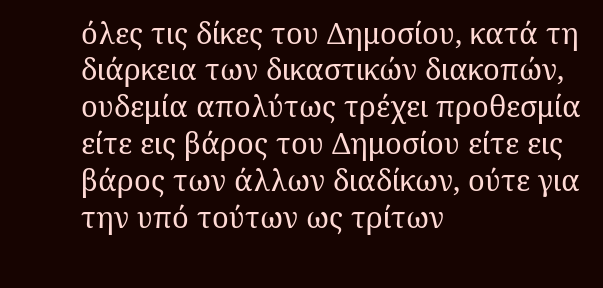όλες τις δίκες του Δημοσίου, κατά τη διάρκεια των δικαστικών διακοπών, ουδεμία απολύτως τρέχει προθεσμία είτε εις βάρος του Δημοσίου είτε εις βάρος των άλλων διαδίκων, ούτε για την υπό τούτων ως τρίτων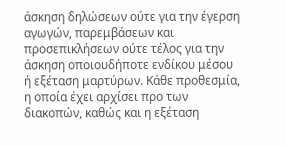άσκηση δηλώσεων ούτε για την έγερση αγωγών, παρεμβάσεων και προσεπικλήσεων ούτε τέλος για την άσκηση οποιουδήποτε ενδίκου μέσου ή εξέταση μαρτύρων. Κάθε προθεσμία, η οποία έχει αρχίσει προ των διακοπών, καθώς και η εξέταση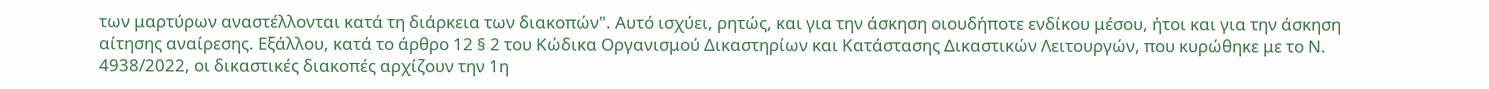των μαρτύρων αναστέλλονται κατά τη διάρκεια των διακοπών". Αυτό ισχύει, ρητώς, και για την άσκηση οιουδήποτε ενδίκου μέσου, ήτοι και για την άσκηση αίτησης αναίρεσης. Εξάλλου, κατά το άρθρο 12 § 2 του Κώδικα Οργανισμού Δικαστηρίων και Κατάστασης Δικαστικών Λειτουργών, που κυρώθηκε με το Ν. 4938/2022, οι δικαστικές διακοπές αρχίζουν την 1η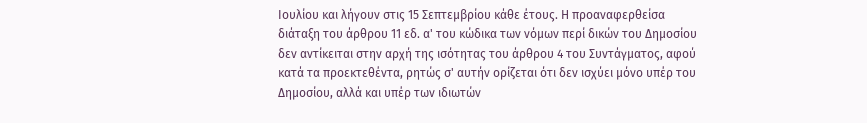Ιουλίου και λήγουν στις 15 Σεπτεμβρίου κάθε έτους. Η προαναφερθείσα διάταξη του άρθρου 11 εδ. α' του κώδικα των νόμων περί δικών του Δημοσίου δεν αντίκειται στην αρχή της ισότητας του άρθρου 4 του Συντάγματος, αφού κατά τα προεκτεθέντα, ρητώς σ' αυτήν ορίζεται ότι δεν ισχύει μόνο υπέρ του Δημοσίου, αλλά και υπέρ των ιδιωτών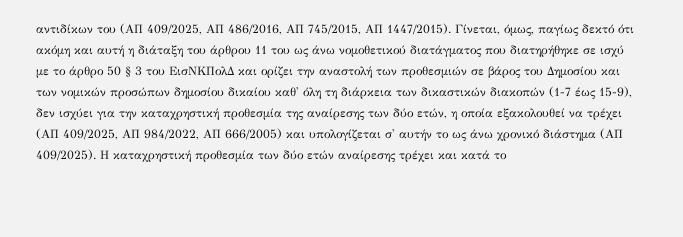αντιδίκων του (ΑΠ 409/2025, ΑΠ 486/2016, ΑΠ 745/2015, ΑΠ 1447/2015). Γίνεται, όμως, παγίως δεκτό ότι ακόμη και αυτή η διάταξη του άρθρου 11 του ως άνω νομοθετικού διατάγματος που διατηρήθηκε σε ισχύ με το άρθρο 50 § 3 του ΕισΝΚΠολΔ και ορίζει την αναστολή των προθεσμιών σε βάρος του Δημοσίου και των νομικών προσώπων δημοσίου δικαίου καθ' όλη τη διάρκεια των δικαστικών διακοπών (1-7 έως 15-9), δεν ισχύει για την καταχρηστική προθεσμία της αναίρεσης των δύο ετών, η οποία εξακολουθεί να τρέχει (ΑΠ 409/2025, ΑΠ 984/2022, ΑΠ 666/2005) και υπολογίζεται σ' αυτήν το ως άνω χρονικό διάστημα (ΑΠ 409/2025). Η καταχρηστική προθεσμία των δύο ετών αναίρεσης τρέχει και κατά το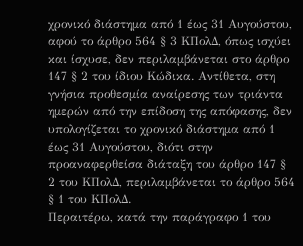χρονικό διάστημα από 1 έως 31 Αυγούστου, αφού το άρθρο 564 § 3 ΚΠολΔ, όπως ισχύει και ίσχυσε, δεν περιλαμβάνεται στο άρθρο 147 § 2 του ίδιου Κώδικα. Αντίθετα, στη γνήσια προθεσμία αναίρεσης των τριάντα ημερών από την επίδοση της απόφασης, δεν υπολογίζεται το χρονικό διάστημα από 1 έως 31 Αυγούστου, διότι στην προαναφερθείσα διάταξη του άρθρο 147 § 2 του ΚΠολΔ, περιλαμβάνεται το άρθρο 564 § 1 του ΚΠολΔ.
Περαιτέρω, κατά την παράγραφο 1 του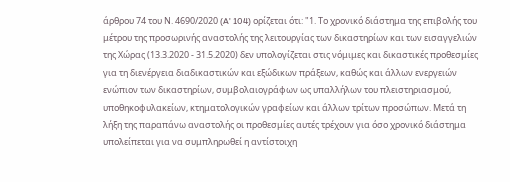άρθρου 74 του Ν. 4690/2020 (A' 104) ορίζεται ότι: "1. Το χρονικό διάστημα της επιβολής του μέτρου της προσωρινής αναστολής της λειτουργίας των δικαστηρίων και των εισαγγελιών της Χώρας (13.3.2020 - 31.5.2020) δεν υπολογίζεται στις νόμιμες και δικαστικές προθεσμίες για τη διενέργεια διαδικαστικών και εξώδικων πράξεων, καθώς και άλλων ενεργειών ενώπιον των δικαστηρίων, συμβολαιογράφων ως υπαλλήλων του πλειστηριασμού, υποθηκοφυλακείων, κτηματολογικών γραφείων και άλλων τρίτων προσώπων. Μετά τη λήξη της παραπάνω αναστολής οι προθεσμίες αυτές τρέχουν για όσο χρονικό διάστημα υπολείπεται για να συμπληρωθεί η αντίστοιχη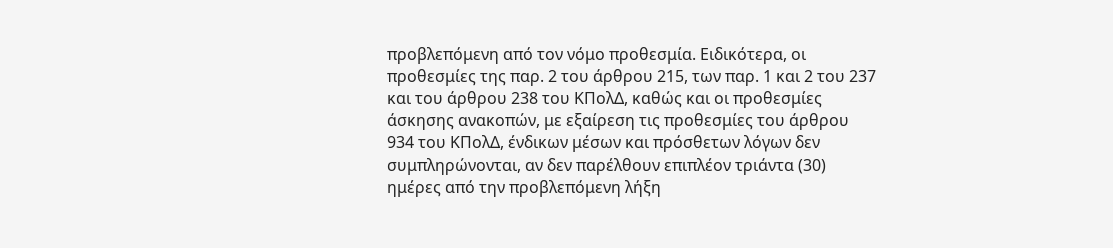προβλεπόμενη από τον νόμο προθεσμία. Ειδικότερα, οι προθεσμίες της παρ. 2 του άρθρου 215, των παρ. 1 και 2 του 237 και του άρθρου 238 του ΚΠολΔ, καθώς και οι προθεσμίες άσκησης ανακοπών, με εξαίρεση τις προθεσμίες του άρθρου 934 του ΚΠολΔ, ένδικων μέσων και πρόσθετων λόγων δεν συμπληρώνονται, αν δεν παρέλθουν επιπλέον τριάντα (30) ημέρες από την προβλεπόμενη λήξη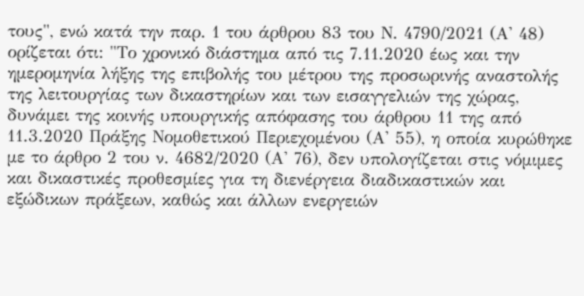τους", ενώ κατά την παρ. 1 του άρθρου 83 του Ν. 4790/2021 (Α' 48) ορίζεται ότι: "Το χρονικό διάστημα από τις 7.11.2020 έως και την ημερομηνία λήξης της επιβολής του μέτρου της προσωρινής αναστολής της λειτουργίας των δικαστηρίων και των εισαγγελιών της χώρας, δυνάμει της κοινής υπουργικής απόφασης του άρθρου 11 της από 11.3.2020 Πράξης Νομοθετικού Περιεχομένου (Α' 55), η οποία κυρώθηκε με το άρθρο 2 του ν. 4682/2020 (Α' 76), δεν υπολογίζεται στις νόμιμες και δικαστικές προθεσμίες για τη διενέργεια διαδικαστικών και εξώδικων πράξεων, καθώς και άλλων ενεργειών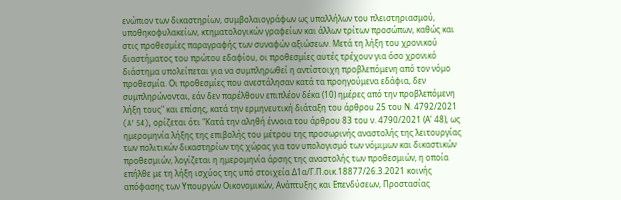ενώπιον των δικαστηρίων, συμβολαιογράφων ως υπαλλήλων του πλειστηριασμού, υποθηκοφυλακείων, κτηματολογικών γραφείων και άλλων τρίτων προσώπων, καθώς και στις προθεσμίες παραγραφής των συναφών αξιώσεων. Μετά τη λήξη του χρονικού διαστήματος του πρώτου εδαφίου, οι προθεσμίες αυτές τρέχουν για όσο χρονικό διάστημα υπολείπεται για να συμπληρωθεί η αντίστοιχη προβλεπόμενη από τον νόμο προθεσμία. Οι προθεσμίες που ανεστάλησαν κατά τα προηγούμενα εδάφια, δεν συμπληρώνονται, εάν δεν παρέλθουν επιπλέον δέκα (10) ημέρες από την προβλεπόμενη λήξη τους" και επίσης, κατά την ερμηνευτική διάταξη του άρθρου 25 του Ν. 4792/2021 (A' 54), ορίζεται ότι "Κατά την αληθή έννοια του άρθρου 83 του ν. 4790/2021 (Α' 48), ως ημερομηνία λήξης της επιβολής του μέτρου της προσωρινής αναστολής της λειτουργίας των πολιτικών δικαστηρίων της χώρας για τον υπολογισμό των νόμιμων και δικαστικών προθεσμιών, λογίζεται η ημερομηνία άρσης της αναστολής των προθεσμιών, η οποία επήλθε με τη λήξη ισχύος της υπό στοιχεία Δ1α/Γ.Π.οικ.18877/26.3.2021 κοινής απόφασης των Υπουργών Οικονομικών, Ανάπτυξης και Επενδύσεων, Προστασίας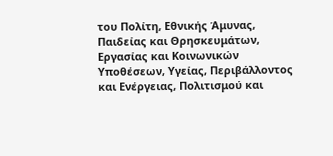του Πολίτη, Εθνικής Άμυνας, Παιδείας και Θρησκευμάτων, Εργασίας και Κοινωνικών Υποθέσεων, Υγείας, Περιβάλλοντος και Ενέργειας, Πολιτισμού και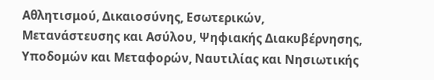Αθλητισμού, Δικαιοσύνης, Εσωτερικών, Μετανάστευσης και Ασύλου, Ψηφιακής Διακυβέρνησης, Υποδομών και Μεταφορών, Ναυτιλίας και Νησιωτικής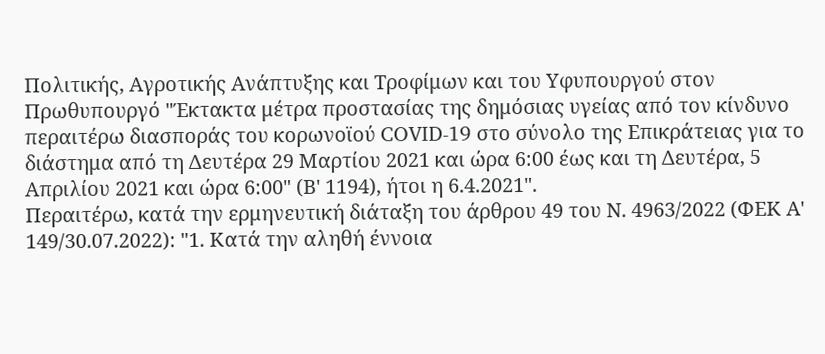Πολιτικής, Αγροτικής Ανάπτυξης και Τροφίμων και του Υφυπουργού στον Πρωθυπουργό "Έκτακτα μέτρα προστασίας της δημόσιας υγείας από τον κίνδυνο περαιτέρω διασποράς του κορωνοϊού COVID-19 στο σύνολο της Επικράτειας για το διάστημα από τη Δευτέρα 29 Μαρτίου 2021 και ώρα 6:00 έως και τη Δευτέρα, 5 Απριλίου 2021 και ώρα 6:00" (Β' 1194), ήτοι η 6.4.2021".
Περαιτέρω, κατά την ερμηνευτική διάταξη του άρθρου 49 του Ν. 4963/2022 (ΦΕΚ Α' 149/30.07.2022): "1. Κατά την αληθή έννοια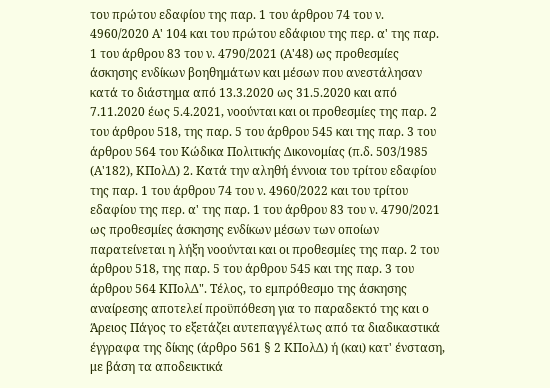του πρώτου εδαφίου της παρ. 1 του άρθρου 74 του ν. 4960/2020 Α' 104 και του πρώτου εδάφιου της περ. α' της παρ. 1 του άρθρου 83 του ν. 4790/2021 (Α'48) ως προθεσμίες άσκησης ενδίκων βοηθημάτων και μέσων που ανεστάλησαν κατά το διάστημα από 13.3.2020 ως 31.5.2020 και από 7.11.2020 έως 5.4.2021, νοούνται και οι προθεσμίες της παρ. 2 του άρθρου 518, της παρ. 5 του άρθρου 545 και της παρ. 3 του άρθρου 564 του Κώδικα Πολιτικής Δικονομίας (π.δ. 503/1985 (Α'182), ΚΠολΔ) 2. Κατά την αληθή έννοια του τρίτου εδαφίου της παρ. 1 του άρθρου 74 του ν. 4960/2022 και του τρίτου εδαφίου της περ. α' της παρ. 1 του άρθρου 83 του ν. 4790/2021 ως προθεσμίες άσκησης ενδίκων μέσων των οποίων παρατείνεται η λήξη νοούνται και οι προθεσμίες της παρ. 2 του άρθρου 518, της παρ. 5 του άρθρου 545 και της παρ. 3 του άρθρου 564 ΚΠολΔ". Τέλος, το εμπρόθεσμο της άσκησης αναίρεσης αποτελεί προϋπόθεση για το παραδεκτό της και ο Άρειος Πάγος το εξετάζει αυτεπαγγέλτως από τα διαδικαστικά έγγραφα της δίκης (άρθρο 561 § 2 ΚΠολΔ) ή (και) κατ' ένσταση, με βάση τα αποδεικτικά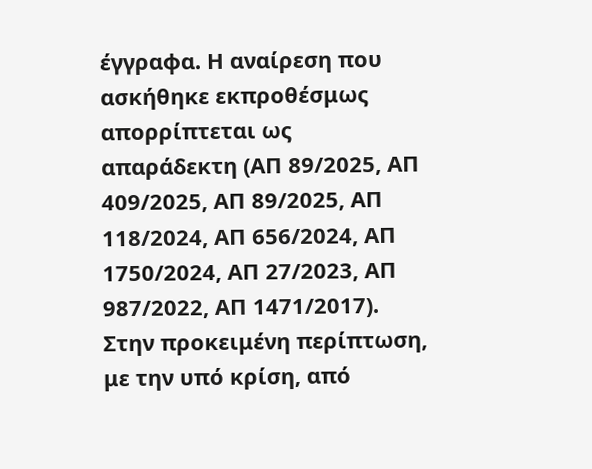έγγραφα. Η αναίρεση που ασκήθηκε εκπροθέσμως απορρίπτεται ως απαράδεκτη (ΑΠ 89/2025, ΑΠ 409/2025, ΑΠ 89/2025, ΑΠ 118/2024, ΑΠ 656/2024, ΑΠ 1750/2024, ΑΠ 27/2023, ΑΠ 987/2022, ΑΠ 1471/2017).
Στην προκειμένη περίπτωση, με την υπό κρίση, από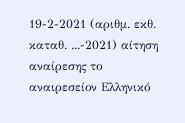19-2-2021 (αριθμ. εκθ. καταθ. ...-2021) αίτηση αναίρεσης το αναιρεσείον Ελληνικό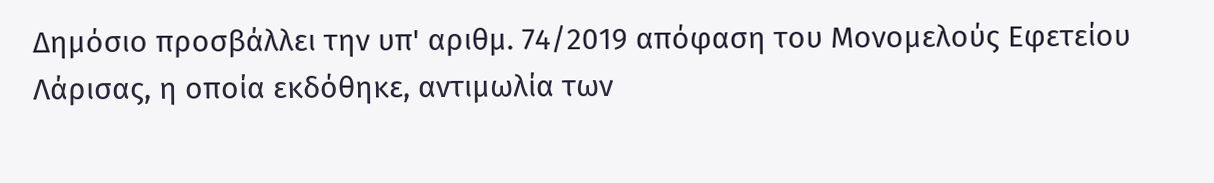Δημόσιο προσβάλλει την υπ' αριθμ. 74/2019 απόφαση του Μονομελούς Εφετείου Λάρισας, η οποία εκδόθηκε, αντιμωλία των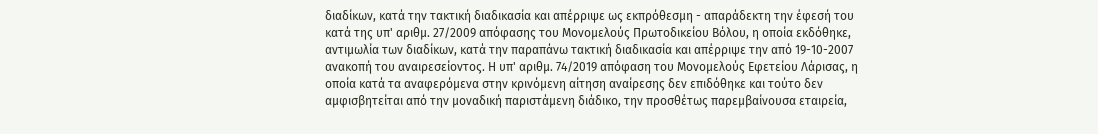διαδίκων, κατά την τακτική διαδικασία και απέρριψε ως εκπρόθεσμη - απαράδεκτη την έφεσή του κατά της υπ' αριθμ. 27/2009 απόφασης του Μονομελούς Πρωτοδικείου Βόλου, η οποία εκδόθηκε, αντιμωλία των διαδίκων, κατά την παραπάνω τακτική διαδικασία και απέρριψε την από 19-10-2007 ανακοπή του αναιρεσείοντος. Η υπ' αριθμ. 74/2019 απόφαση του Μονομελούς Εφετείου Λάρισας, η οποία κατά τα αναφερόμενα στην κρινόμενη αίτηση αναίρεσης δεν επιδόθηκε και τούτο δεν αμφισβητείται από την μοναδική παριστάμενη διάδικο, την προσθέτως παρεμβαίνουσα εταιρεία,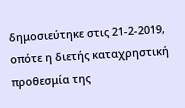δημοσιεύτηκε στις 21-2-2019, οπότε η διετής καταχρηστική προθεσμία της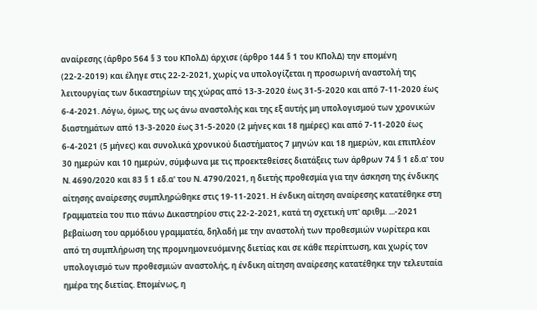αναίρεσης (άρθρο 564 § 3 του ΚΠολΔ) άρχισε (άρθρο 144 § 1 του ΚΠολΔ) την επομένη (22-2-2019) και έληγε στις 22-2-2021, χωρίς να υπολογίζεται η προσωρινή αναστολή της λειτουργίας των δικαστηρίων της χώρας από 13-3-2020 έως 31-5-2020 και από 7-11-2020 έως 6-4-2021. Λόγω, όμως, της ως άνω αναστολής και της εξ αυτής μη υπολογισμού των χρονικών διαστημάτων από 13-3-2020 έως 31-5-2020 (2 μήνες και 18 ημέρες) και από 7-11-2020 έως 6-4-2021 (5 μήνες) και συνολικά χρονικού διαστήματος 7 μηνών και 18 ημερών, και επιπλέον 30 ημερών και 10 ημερών, σύμφωνα με τις προεκτεθείσες διατάξεις των άρθρων 74 § 1 εδ.α' του Ν. 4690/2020 και 83 § 1 εδ.α' του Ν. 4790/2021, η διετής προθεσμία για την άσκηση της ένδικης αίτησης αναίρεσης συμπληρώθηκε στις 19-11-2021. Η ένδικη αίτηση αναίρεσης κατατέθηκε στη Γραμματεία του πιο πάνω Δικαστηρίου στις 22-2-2021, κατά τη σχετική υπ' αριθμ. ...-2021 βεβαίωση του αρμόδιου γραμματέα, δηλαδή με την αναστολή των προθεσμιών νωρίτερα και από τη συμπλήρωση της προμνημονευόμενης διετίας και σε κάθε περίπτωση, και χωρίς τον υπολογισμό των προθεσμιών αναστολής, η ένδικη αίτηση αναίρεσης κατατέθηκε την τελευταία ημέρα της διετίας. Επομένως, η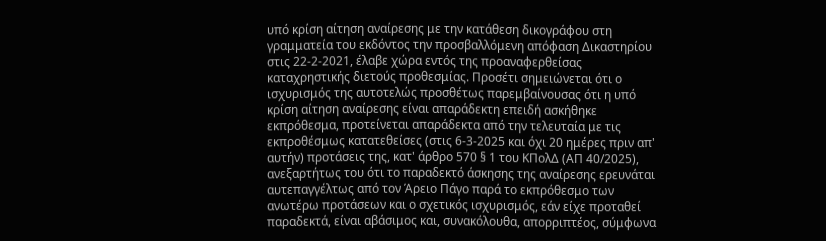υπό κρίση αίτηση αναίρεσης με την κατάθεση δικογράφου στη γραμματεία του εκδόντος την προσβαλλόμενη απόφαση Δικαστηρίου στις 22-2-2021, έλαβε χώρα εντός της προαναφερθείσας καταχρηστικής διετούς προθεσμίας. Προσέτι σημειώνεται ότι ο ισχυρισμός της αυτοτελώς προσθέτως παρεμβαίνουσας ότι η υπό κρίση αίτηση αναίρεσης είναι απαράδεκτη επειδή ασκήθηκε εκπρόθεσμα, προτείνεται απαράδεκτα από την τελευταία με τις εκπροθέσμως κατατεθείσες (στις 6-3-2025 και όχι 20 ημέρες πριν απ' αυτήν) προτάσεις της, κατ' άρθρο 570 § 1 του ΚΠολΔ (ΑΠ 40/2025), ανεξαρτήτως του ότι το παραδεκτό άσκησης της αναίρεσης ερευνάται αυτεπαγγέλτως από τον Άρειο Πάγο παρά το εκπρόθεσμο των ανωτέρω προτάσεων και ο σχετικός ισχυρισμός, εάν είχε προταθεί παραδεκτά, είναι αβάσιμος και, συνακόλουθα, απορριπτέος, σύμφωνα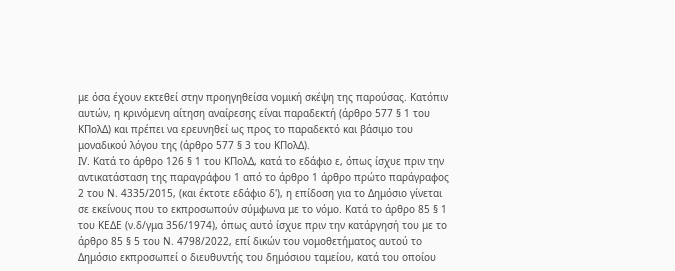με όσα έχουν εκτεθεί στην προηγηθείσα νομική σκέψη της παρούσας. Κατόπιν αυτών, η κρινόμενη αίτηση αναίρεσης είναι παραδεκτή (άρθρο 577 § 1 του ΚΠολΔ) και πρέπει να ερευνηθεί ως προς το παραδεκτό και βάσιμο του μοναδικού λόγου της (άρθρο 577 § 3 του ΚΠολΔ).
ΙV. Κατά το άρθρο 126 § 1 του ΚΠολΔ, κατά το εδάφιο ε, όπως ίσχυε πριν την αντικατάσταση της παραγράφου 1 από το άρθρο 1 άρθρο πρώτο παράγραφος 2 του Ν. 4335/2015, (και έκτοτε εδάφιο δ'), η επίδοση για το Δημόσιο γίνεται σε εκείνους που το εκπροσωπούν σύμφωνα με το νόμο. Κατά το άρθρο 85 § 1 του ΚΕΔΕ (ν.δ/γμα 356/1974), όπως αυτό ίσχυε πριν την κατάργησή του με το άρθρο 85 § 5 του Ν. 4798/2022, επί δικών του νομοθετήματος αυτού το Δημόσιο εκπροσωπεί ο διευθυντής του δημόσιου ταμείου, κατά του οποίου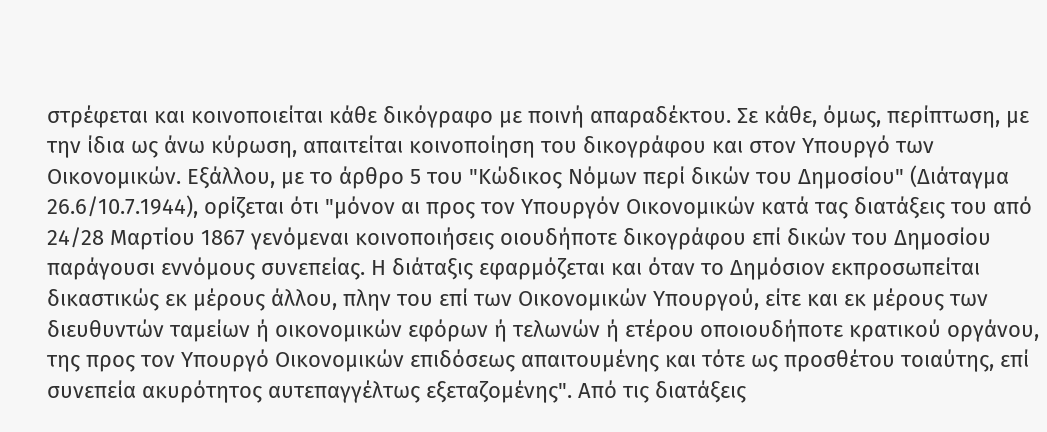στρέφεται και κοινοποιείται κάθε δικόγραφο με ποινή απαραδέκτου. Σε κάθε, όμως, περίπτωση, με την ίδια ως άνω κύρωση, απαιτείται κοινοποίηση του δικογράφου και στον Υπουργό των Οικονομικών. Εξάλλου, με το άρθρο 5 του "Κώδικος Νόμων περί δικών του Δημοσίου" (Διάταγμα 26.6/10.7.1944), ορίζεται ότι "μόνον αι προς τον Υπουργόν Οικονομικών κατά τας διατάξεις του από 24/28 Μαρτίου 1867 γενόμεναι κοινοποιήσεις οιουδήποτε δικογράφου επί δικών του Δημοσίου παράγουσι εννόμους συνεπείας. Η διάταξις εφαρμόζεται και όταν το Δημόσιον εκπροσωπείται δικαστικώς εκ μέρους άλλου, πλην του επί των Οικονομικών Υπουργού, είτε και εκ μέρους των διευθυντών ταμείων ή οικονομικών εφόρων ή τελωνών ή ετέρου οποιουδήποτε κρατικού οργάνου, της προς τον Υπουργό Οικονομικών επιδόσεως απαιτουμένης και τότε ως προσθέτου τοιαύτης, επί συνεπεία ακυρότητος αυτεπαγγέλτως εξεταζομένης". Από τις διατάξεις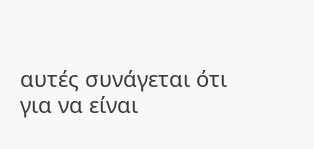αυτές συνάγεται ότι για να είναι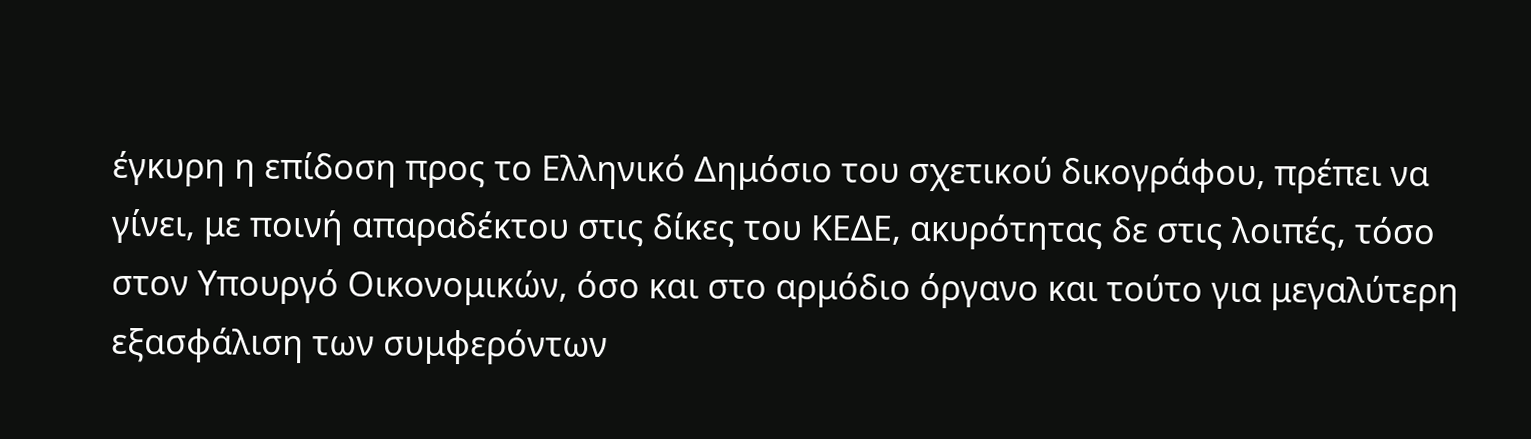έγκυρη η επίδοση προς το Ελληνικό Δημόσιο του σχετικού δικογράφου, πρέπει να γίνει, με ποινή απαραδέκτου στις δίκες του ΚΕΔΕ, ακυρότητας δε στις λοιπές, τόσο στον Υπουργό Οικονομικών, όσο και στο αρμόδιο όργανο και τούτο για μεγαλύτερη εξασφάλιση των συμφερόντων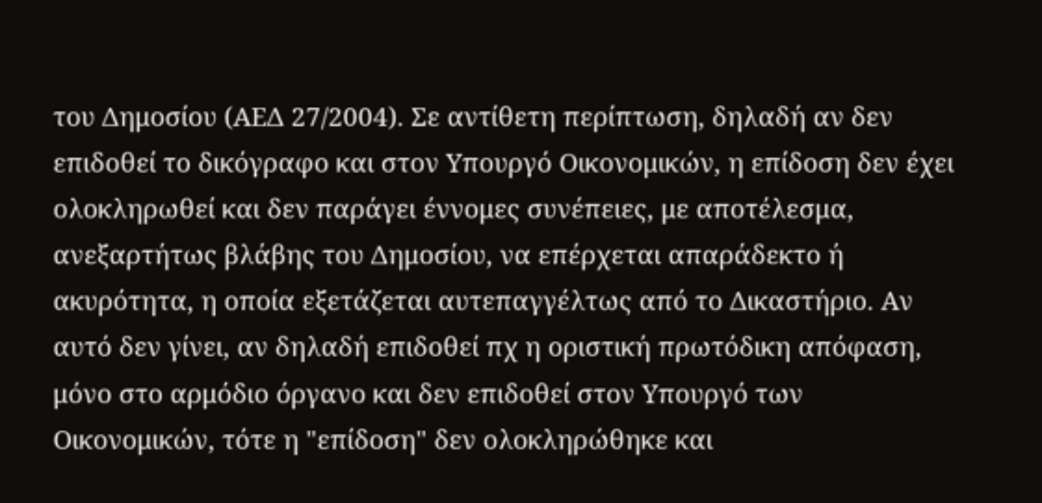του Δημοσίου (ΑΕΔ 27/2004). Σε αντίθετη περίπτωση, δηλαδή αν δεν επιδοθεί το δικόγραφο και στον Υπουργό Οικονομικών, η επίδοση δεν έχει ολοκληρωθεί και δεν παράγει έννομες συνέπειες, με αποτέλεσμα, ανεξαρτήτως βλάβης του Δημοσίου, να επέρχεται απαράδεκτο ή ακυρότητα, η οποία εξετάζεται αυτεπαγγέλτως από το Δικαστήριο. Αν αυτό δεν γίνει, αν δηλαδή επιδοθεί πχ η οριστική πρωτόδικη απόφαση, μόνο στο αρμόδιο όργανο και δεν επιδοθεί στον Υπουργό των Οικονομικών, τότε η "επίδοση" δεν ολοκληρώθηκε και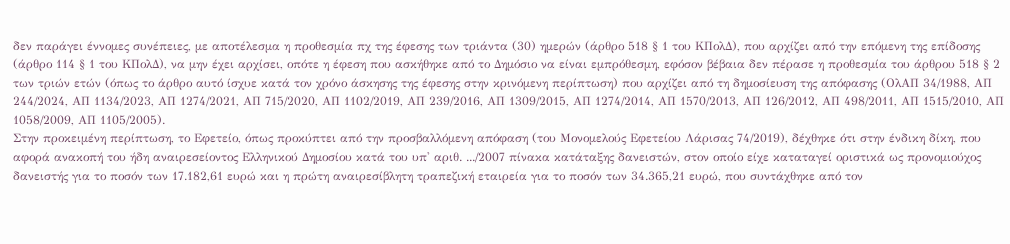δεν παράγει έννομες συνέπειες, με αποτέλεσμα η προθεσμία πχ της έφεσης των τριάντα (30) ημερών (άρθρο 518 § 1 του ΚΠολΔ), που αρχίζει από την επόμενη της επίδοσης (άρθρο 114 § 1 του ΚΠολΔ), να μην έχει αρχίσει, οπότε η έφεση που ασκήθηκε από το Δημόσιο να είναι εμπρόθεσμη, εφόσον βέβαια δεν πέρασε η προθεσμία του άρθρου 518 § 2 των τριών ετών (όπως το άρθρο αυτό ίσχυε κατά τον χρόνο άσκησης της έφεσης στην κρινόμενη περίπτωση) που αρχίζει από τη δημοσίευση της απόφασης (ΟλΑΠ 34/1988, ΑΠ 244/2024, ΑΠ 1134/2023, ΑΠ 1274/2021, ΑΠ 715/2020, ΑΠ 1102/2019, ΑΠ 239/2016, ΑΠ 1309/2015, ΑΠ 1274/2014, ΑΠ 1570/2013, ΑΠ 126/2012, ΑΠ 498/2011, ΑΠ 1515/2010, ΑΠ 1058/2009, ΑΠ 1105/2005).
Στην προκειμένη περίπτωση, το Εφετείο, όπως προκύπτει από την προσβαλλόμενη απόφαση (του Μονομελούς Εφετείου Λάρισας 74/2019), δέχθηκε ότι στην ένδικη δίκη, που αφορά ανακοπή του ήδη αναιρεσείοντος Ελληνικού Δημοσίου κατά του υπ' αριθ. .../2007 πίνακα κατάταξης δανειστών, στον οποίο είχε καταταγεί οριστικά ως προνομιούχος δανειστής για το ποσόν των 17.182,61 ευρώ και η πρώτη αναιρεσίβλητη τραπεζική εταιρεία για το ποσόν των 34.365,21 ευρώ, που συντάχθηκε από τον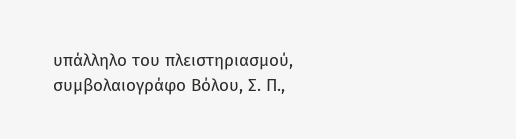υπάλληλο του πλειστηριασμού, συμβολαιογράφο Βόλου, Σ. Π.,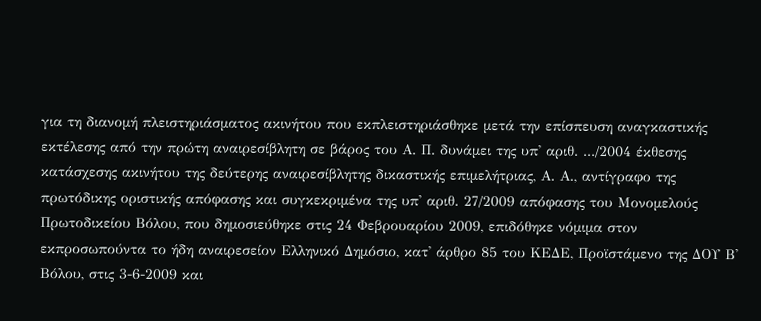για τη διανομή πλειστηριάσματος ακινήτου που εκπλειστηριάσθηκε μετά την επίσπευση αναγκαστικής εκτέλεσης από την πρώτη αναιρεσίβλητη σε βάρος του Α. Π. δυνάμει της υπ' αριθ. .../2004 έκθεσης κατάσχεσης ακινήτου της δεύτερης αναιρεσίβλητης δικαστικής επιμελήτριας, Α. Α., αντίγραφο της πρωτόδικης οριστικής απόφασης και συγκεκριμένα της υπ' αριθ. 27/2009 απόφασης του Μονομελούς Πρωτοδικείου Βόλου, που δημοσιεύθηκε στις 24 Φεβρουαρίου 2009, επιδόθηκε νόμιμα στον εκπροσωπούντα το ήδη αναιρεσείον Ελληνικό Δημόσιο, κατ' άρθρο 85 του ΚΕΔΕ, Προϊστάμενο της ΔΟΥ Β' Βόλου, στις 3-6-2009 και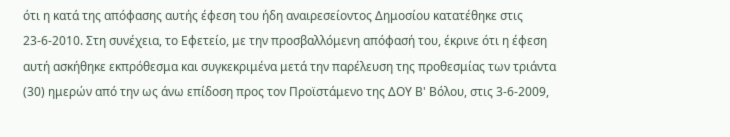ότι η κατά της απόφασης αυτής έφεση του ήδη αναιρεσείοντος Δημοσίου κατατέθηκε στις 23-6-2010. Στη συνέχεια, το Εφετείο, με την προσβαλλόμενη απόφασή του, έκρινε ότι η έφεση αυτή ασκήθηκε εκπρόθεσμα και συγκεκριμένα μετά την παρέλευση της προθεσμίας των τριάντα (30) ημερών από την ως άνω επίδοση προς τον Προϊστάμενο της ΔΟΥ Β' Βόλου, στις 3-6-2009,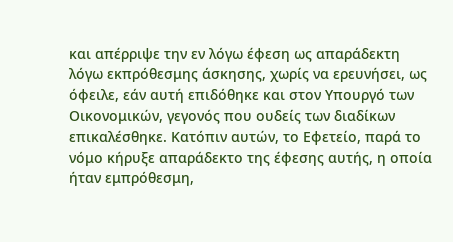και απέρριψε την εν λόγω έφεση ως απαράδεκτη λόγω εκπρόθεσμης άσκησης, χωρίς να ερευνήσει, ως όφειλε, εάν αυτή επιδόθηκε και στον Υπουργό των Οικονομικών, γεγονός που ουδείς των διαδίκων επικαλέσθηκε. Κατόπιν αυτών, το Εφετείο, παρά το νόμο κήρυξε απαράδεκτο της έφεσης αυτής, η οποία ήταν εμπρόθεσμη,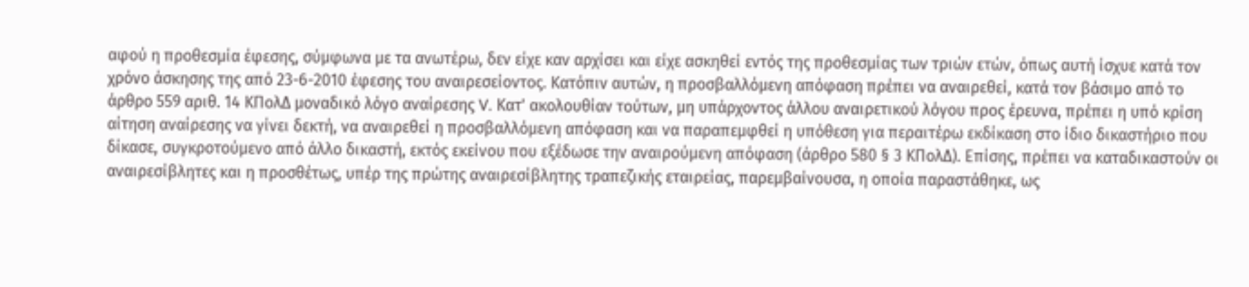αφού η προθεσμία έφεσης, σύμφωνα με τα ανωτέρω, δεν είχε καν αρχίσει και είχε ασκηθεί εντός της προθεσμίας των τριών ετών, όπως αυτή ίσχυε κατά τον χρόνο άσκησης της από 23-6-2010 έφεσης του αναιρεσείοντος. Κατόπιν αυτών, η προσβαλλόμενη απόφαση πρέπει να αναιρεθεί, κατά τον βάσιμο από το άρθρο 559 αριθ. 14 ΚΠολΔ μοναδικό λόγο αναίρεσης V. Κατ' ακολουθίαν τούτων, μη υπάρχοντος άλλου αναιρετικού λόγου προς έρευνα, πρέπει η υπό κρίση αίτηση αναίρεσης να γίνει δεκτή, να αναιρεθεί η προσβαλλόμενη απόφαση και να παραπεμφθεί η υπόθεση για περαιτέρω εκδίκαση στο ίδιο δικαστήριο που δίκασε, συγκροτούμενο από άλλο δικαστή, εκτός εκείνου που εξέδωσε την αναιρούμενη απόφαση (άρθρο 580 § 3 ΚΠολΔ). Επίσης, πρέπει να καταδικαστούν οι αναιρεσίβλητες και η προσθέτως, υπέρ της πρώτης αναιρεσίβλητης τραπεζικής εταιρείας, παρεμβαίνουσα, η οποία παραστάθηκε, ως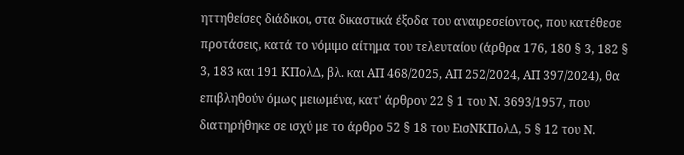ηττηθείσες διάδικοι, στα δικαστικά έξοδα του αναιρεσείοντος, που κατέθεσε προτάσεις, κατά το νόμιμο αίτημα του τελευταίου (άρθρα 176, 180 § 3, 182 § 3, 183 και 191 ΚΠολΔ, βλ. και ΑΠ 468/2025, ΑΠ 252/2024, ΑΠ 397/2024), θα επιβληθούν όμως μειωμένα, κατ' άρθρον 22 § 1 του Ν. 3693/1957, που διατηρήθηκε σε ισχύ με το άρθρο 52 § 18 του ΕισΝΚΠολΔ, 5 § 12 του Ν.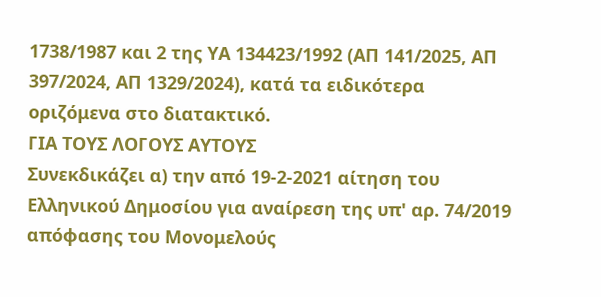1738/1987 και 2 της ΥΑ 134423/1992 (ΑΠ 141/2025, ΑΠ 397/2024, ΑΠ 1329/2024), κατά τα ειδικότερα οριζόμενα στο διατακτικό.
ΓΙΑ ΤΟΥΣ ΛΟΓΟΥΣ ΑΥΤΟΥΣ
Συνεκδικάζει α) την από 19-2-2021 αίτηση του Ελληνικού Δημοσίου για αναίρεση της υπ' αρ. 74/2019 απόφασης του Μονομελούς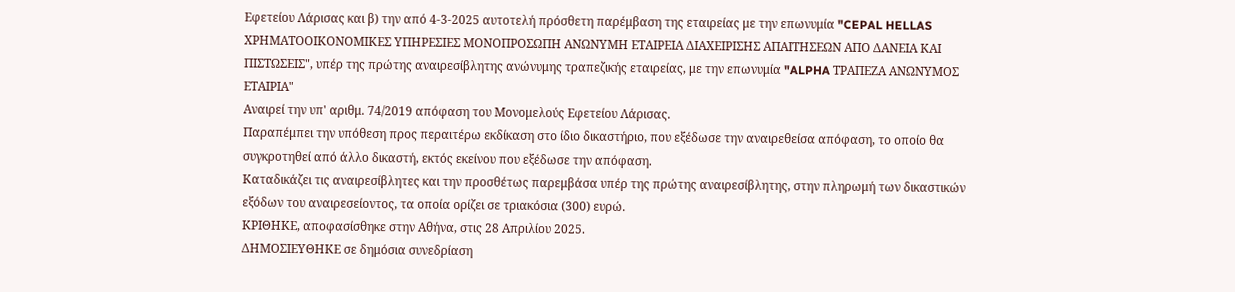Εφετείου Λάρισας και β) την από 4-3-2025 αυτοτελή πρόσθετη παρέμβαση της εταιρείας με την επωνυμία "CEPAL HELLAS ΧΡΗΜΑΤΟΟΙΚΟΝΟΜΙΚΕΣ ΥΠΗΡΕΣΙΕΣ ΜΟΝΟΠΡΟΣΩΠΗ ΑΝΩΝΥΜΗ ΕΤΑΙΡΕΙΑ ΔΙΑΧΕΙΡΙΣΗΣ ΑΠΑΙΤΗΣΕΩΝ ΑΠΟ ΔΑΝΕΙΑ ΚΑΙ ΠΙΣΤΩΣΕΙΣ", υπέρ της πρώτης αναιρεσίβλητης ανώνυμης τραπεζικής εταιρείας, με την επωνυμία "ALPHA ΤΡΑΠΕΖΑ ΑΝΩΝΥΜΟΣ ΕΤΑΙΡΙΑ"
Αναιρεί την υπ' αριθμ. 74/2019 απόφαση του Μονομελούς Εφετείου Λάρισας.
Παραπέμπει την υπόθεση προς περαιτέρω εκδίκαση στο ίδιο δικαστήριο, που εξέδωσε την αναιρεθείσα απόφαση, το οποίο θα συγκροτηθεί από άλλο δικαστή, εκτός εκείνου που εξέδωσε την απόφαση.
Καταδικάζει τις αναιρεσίβλητες και την προσθέτως παρεμβάσα υπέρ της πρώτης αναιρεσίβλητης, στην πληρωμή των δικαστικών εξόδων του αναιρεσείοντος, τα οποία ορίζει σε τριακόσια (300) ευρώ.
ΚΡΙΘΗΚΕ, αποφασίσθηκε στην Αθήνα, στις 28 Απριλίου 2025.
ΔΗΜΟΣΙΕΥΘΗΚΕ σε δημόσια συνεδρίαση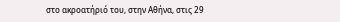στο ακροατήριό του, στην Αθήνα, στις 29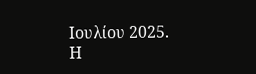Ιουλίου 2025.
Η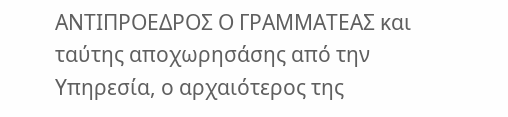ΑΝΤΙΠΡΟΕΔΡΟΣ Ο ΓΡΑΜΜΑΤΕΑΣ και ταύτης αποχωρησάσης από την Υπηρεσία, ο αρχαιότερος της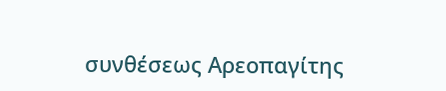συνθέσεως Αρεοπαγίτης